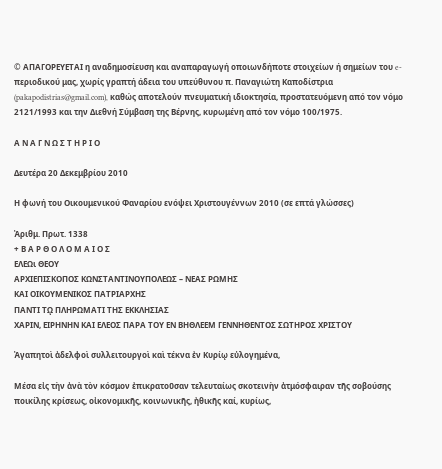© ΑΠΑΓΟΡΕΥΕΤΑΙ η αναδημοσίευση και αναπαραγωγή οποιωνδήποτε στοιχείων ή σημείων του e-περιοδικού μας, χωρίς γραπτή άδεια του υπεύθυνου π. Παναγιώτη Καποδίστρια (pakapodistrias@gmail.com), καθώς αποτελούν πνευματική ιδιοκτησία, προστατευόμενη από τον νόμο 2121/1993 και την Διεθνή Σύμβαση της Βέρνης, κυρωμένη από τον νόμο 100/1975.

Α Ν Α Γ Ν Ω Σ Τ Η Ρ Ι Ο

Δευτέρα 20 Δεκεμβρίου 2010

Η φωνή του Οικουμενικού Φαναρίου ενόψει Χριστουγέννων 2010 (σε επτά γλώσσες)

Ἀριθμ. Πρωτ. 1338
+ Β Α Ρ Θ Ο Λ Ο Μ Α Ι Ο Σ
ΕΛΕΩι ΘΕΟΥ
ΑΡΧΙΕΠΙΣΚΟΠΟΣ ΚΩΝΣΤΑΝΤΙΝΟΥΠΟΛΕΩΣ – ΝΕΑΣ ΡΩΜΗΣ
ΚΑΙ ΟΙΚΟΥΜΕΝΙΚΟΣ ΠΑΤΡΙΑΡΧΗΣ
ΠΑΝΤΙ Τῼ ΠΛΗΡΩΜΑΤΙ ΤΗΣ ΕΚΚΛΗΣΙΑΣ
ΧΑΡΙΝ, ΕΙΡΗΝΗΝ ΚΑΙ ΕΛΕΟΣ ΠΑΡΑ ΤΟΥ ΕΝ ΒΗΘΛΕΕΜ ΓΕΝΝΗΘΕΝΤΟΣ ΣΩΤΗΡΟΣ ΧΡΙΣΤΟΥ

Ἀγαπητοὶ ἀδελφοὶ συλλειτουργοὶ καὶ τέκνα ἐν Κυρίῳ εὐλογημένα,

Μέσα εἰς τὴν ἀνὰ τὸν κόσμον ἐπικρατοῦσαν τελευταίως σκοτεινὴν ἀτμόσφαιραν τῆς σοβούσης ποικίλης κρίσεως, οἰκονομικῆς, κοινωνικῆς, ἠθικῆς καί, κυρίως,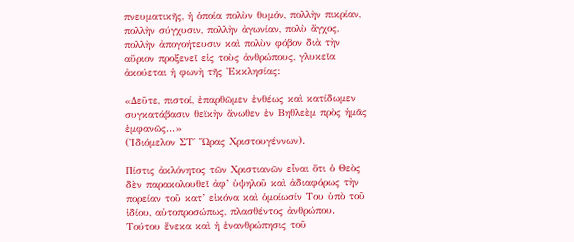πνευματικῆς, ἡ ὁποία πολὺν θυμόν, πολλὴν πικρίαν, πολλὴν σύγχυσιν, πολλὴν ἀγωνίαν, πολὺ ἄγχος, πολλὴν ἀπογοήτευσιν καὶ πολὺν φόβον διὰ τὴν αὔριον προξενεῖ εἰς τοὺς ἀνθρώπους, γλυκεῖα ἀκούεται ἡ φωνὴ τῆς Ἐκκλησίας:

«Δεῦτε, πιστοί, ἐπαρθῶμεν ἐνθέως καὶ κατίδωμεν συγκατάβασιν θεϊκὴν ἄνωθεν ἐν Βηθλεὲμ πρὸς ἡμᾶς ἐμφανῶς...»
(Ἰδιόμελον ΣΤ΄ Ὥρας Χριστουγέννων).

Πίστις ἀκλόνητος τῶν Χριστιανῶν εἶναι ὅτι ὁ Θεὸς δὲν παρακολουθεῖ ἀφ’ ὑψηλοῦ καὶ ἀδιαφόρως τὴν πορείαν τοῦ κατ’ εἰκόνα καὶ ὁμοίωσίν Του ὑπὸ τοῦ ἰδίου, αὐτοπροσώπως, πλασθέντος ἀνθρώπου. Τούτου ἕνεκα καὶ ἡ ἐνανθρώπησις τοῦ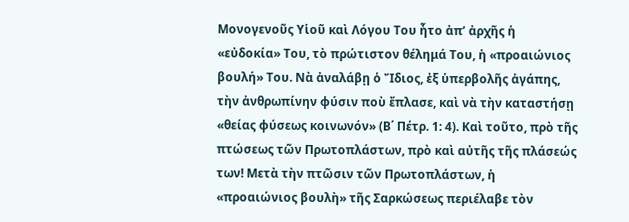Μονογενοῦς Υἱοῦ καὶ Λόγου Του ἦτο ἀπ’ ἀρχῆς ἡ «εὐδοκία» Του, τὸ πρώτιστον θέλημά Του, ἡ «προαιώνιος βουλή» Του. Νὰ ἀναλάβῃ ὁ Ἴδιος, ἐξ ὑπερβολῆς ἀγάπης, τὴν ἀνθρωπίνην φύσιν ποὺ ἔπλασε, καὶ νὰ τὴν καταστήσῃ «θείας φύσεως κοινωνόν» (Β΄ Πέτρ. 1: 4). Καὶ τοῦτο, πρὸ τῆς πτώσεως τῶν Πρωτοπλάστων, πρὸ καὶ αὐτῆς τῆς πλάσεώς των! Μετὰ τὴν πτῶσιν τῶν Πρωτοπλάστων, ἡ «προαιώνιος βουλὴ» τῆς Σαρκώσεως περιέλαβε τὸν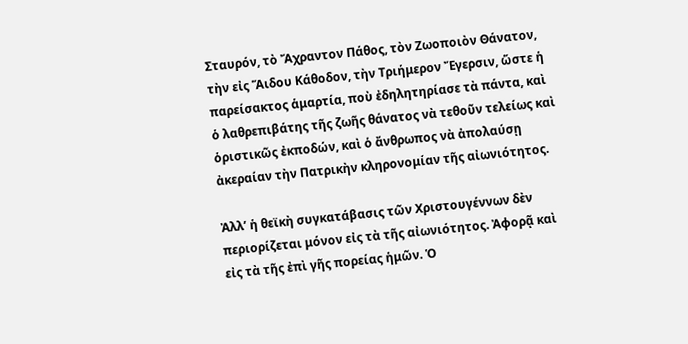Σταυρόν, τὸ Ἄχραντον Πάθος, τὸν Ζωοποιὸν Θάνατον, τὴν εἰς Ἅιδου Κάθοδον, τὴν Τριήμερον Ἔγερσιν, ὥστε ἡ παρείσακτος ἁμαρτία, ποὺ ἐδηλητηρίασε τὰ πάντα, καὶ ὁ λαθρεπιβάτης τῆς ζωῆς θάνατος νὰ τεθοῦν τελείως καὶ ὁριστικῶς ἐκποδών, καὶ ὁ ἄνθρωπος νὰ ἀπολαύσῃ ἀκεραίαν τὴν Πατρικὴν κληρονομίαν τῆς αἰωνιότητος.

Ἀλλ’ ἡ θεϊκὴ συγκατάβασις τῶν Χριστουγέννων δὲν περιορίζεται μόνον εἰς τὰ τῆς αἰωνιότητος. Ἀφορᾷ καὶ εἰς τὰ τῆς ἐπὶ γῆς πορείας ἡμῶν. Ὁ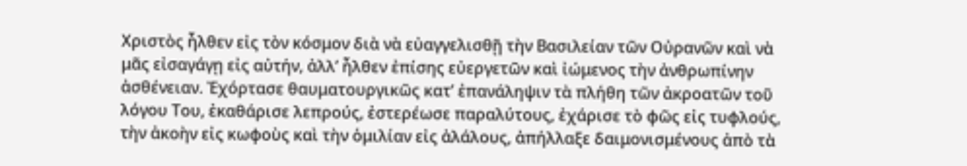Χριστὸς ἦλθεν εἰς τὸν κόσμον διὰ νὰ εὐαγγελισθῇ τὴν Βασιλείαν τῶν Οὐρανῶν καὶ νὰ μᾶς εἰσαγάγῃ εἰς αὐτήν, ἀλλ’ ἦλθεν ἐπίσης εὐεργετῶν καὶ ἰώμενος τὴν ἀνθρωπίνην ἀσθένειαν. Ἐχόρτασε θαυματουργικῶς κατ’ ἐπανάληψιν τὰ πλήθη τῶν ἀκροατῶν τοῦ λόγου Του, ἐκαθάρισε λεπρούς, ἐστερέωσε παραλύτους, ἐχάρισε τὸ φῶς εἰς τυφλούς, τὴν ἀκοὴν εἰς κωφοὺς καὶ τὴν ὁμιλίαν εἰς ἀλάλους, ἀπήλλαξε δαιμονισμένους ἀπὸ τὰ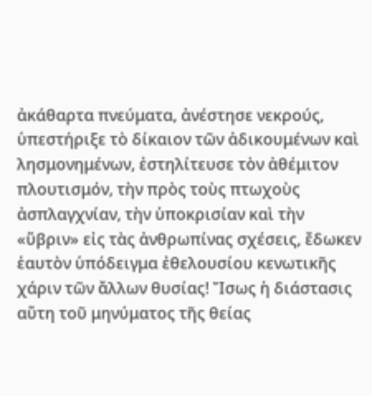ἀκάθαρτα πνεύματα, ἀνέστησε νεκρούς, ὑπεστήριξε τὸ δίκαιον τῶν ἀδικουμένων καὶ λησμονημένων, ἐστηλίτευσε τὸν ἀθέμιτον πλουτισμόν, τὴν πρὸς τοὺς πτωχοὺς ἀσπλαγχνίαν, τὴν ὑποκρισίαν καὶ τὴν «ὕβριν» εἰς τὰς ἀνθρωπίνας σχέσεις, ἔδωκεν ἑαυτὸν ὑπόδειγμα ἐθελουσίου κενωτικῆς χάριν τῶν ἄλλων θυσίας! Ἴσως ἡ διάστασις αὕτη τοῦ μηνύματος τῆς θείας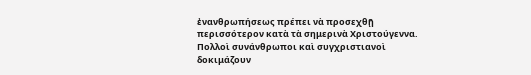ἐνανθρωπήσεως πρέπει νὰ προσεχθῇ περισσότερον κατὰ τὰ σημερινὰ Χριστούγεννα. Πολλοὶ συνάνθρωποι καὶ συγχριστιανοὶ δοκιμάζουν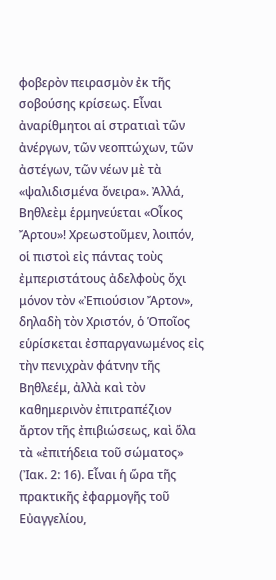φοβερὸν πειρασμὸν ἐκ τῆς σοβούσης κρίσεως. Εἶναι ἀναρίθμητοι αἱ στρατιαὶ τῶν ἀνέργων, τῶν νεοπτώχων, τῶν ἀστέγων, τῶν νέων μὲ τὰ «ψαλιδισμένα ὄνειρα». Ἀλλά, Βηθλεὲμ ἑρμηνεύεται «Οἶκος Ἄρτου»! Χρεωστοῦμεν, λοιπόν, οἱ πιστοὶ εἰς πάντας τοὺς ἐμπεριστάτους ἀδελφοὺς ὄχι μόνον τὸν «Ἐπιούσιον Ἄρτον», δηλαδὴ τὸν Χριστόν, ὁ Ὁποῖος εὑρίσκεται ἐσπαργανωμένος εἰς τὴν πενιχρὰν φάτνην τῆς Βηθλεέμ, ἀλλὰ καὶ τὸν καθημερινὸν ἐπιτραπέζιον ἄρτον τῆς ἐπιβιώσεως, καὶ ὅλα τὰ «ἐπιτήδεια τοῦ σώματος» (Ἰακ. 2: 16). Εἶναι ἡ ὥρα τῆς πρακτικῆς ἐφαρμογῆς τοῦ Εὐαγγελίου,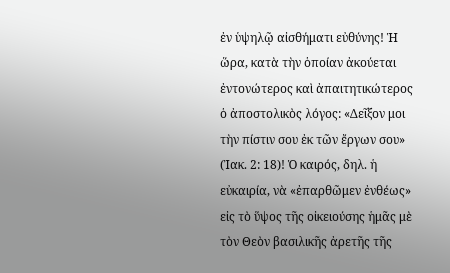ἐν ὑψηλῷ αἰσθήματι εὐθύνης! Ἡ ὥρα, κατὰ τὴν ὁποίαν ἀκούεται ἐντονώτερος καὶ ἀπαιτητικώτερος ὁ ἀποστολικὸς λόγος: «Δεῖξον μοι τὴν πίστιν σου ἐκ τῶν ἔργων σου» (Ἰακ. 2: 18)! Ὁ καιρός, δηλ. ἡ εὐκαιρία, νὰ «ἐπαρθῶμεν ἐνθέως» εἰς τὸ ὕψος τῆς οἰκειούσης ἡμᾶς μὲ τὸν Θεὸν βασιλικῆς ἀρετῆς τῆς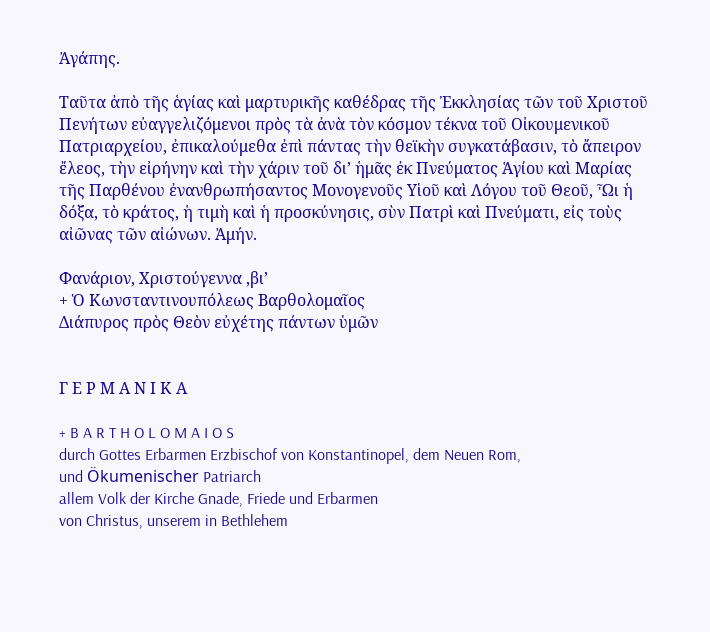Ἀγάπης.

Ταῦτα ἀπὸ τῆς ἁγίας καὶ μαρτυρικῆς καθέδρας τῆς Ἐκκλησίας τῶν τοῦ Χριστοῦ Πενήτων εὐαγγελιζόμενοι πρὸς τὰ ἀνὰ τὸν κόσμον τέκνα τοῦ Οἰκουμενικοῦ Πατριαρχείου, ἐπικαλούμεθα ἐπὶ πάντας τὴν θεϊκὴν συγκατάβασιν, τὸ ἄπειρον ἔλεος, τὴν εἰρήνην καὶ τὴν χάριν τοῦ δι’ ἡμᾶς ἐκ Πνεύματος Ἁγίου καὶ Μαρίας τῆς Παρθένου ἐνανθρωπήσαντος Μονογενοῦς Υἱοῦ καὶ Λόγου τοῦ Θεοῦ, Ὧι ἡ δόξα, τὸ κράτος, ἡ τιμὴ καὶ ἡ προσκύνησις, σὺν Πατρὶ καὶ Πνεύματι, εἰς τοὺς αἰῶνας τῶν αἰώνων. Ἀμήν.

Φανάριον, Χριστούγεννα ,βι’
+ Ὁ Κωνσταντινουπόλεως Βαρθολομαῖος
Διάπυρος πρὸς Θεὸν εὐχέτης πάντων ὑμῶν


Γ Ε Ρ Μ Α Ν Ι Κ Α

+ B A R T H O L O M A I O S
durch Gottes Erbarmen Erzbischof von Konstantinopel, dem Neuen Rom,
und Ökumenischer Patriarch
allem Volk der Kirche Gnade, Friede und Erbarmen
von Christus, unserem in Bethlehem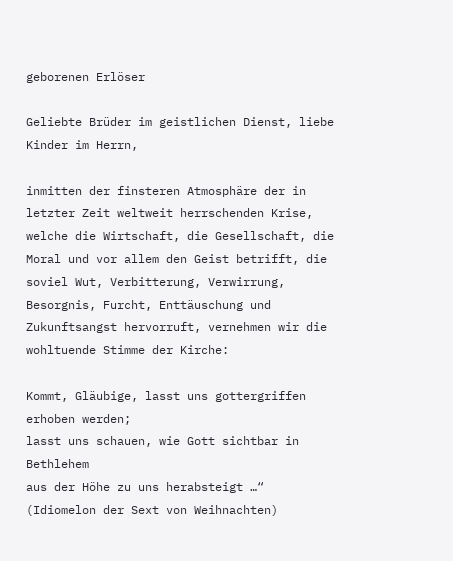geborenen Erlöser

Geliebte Brüder im geistlichen Dienst, liebe Kinder im Herrn,

inmitten der finsteren Atmosphäre der in letzter Zeit weltweit herrschenden Krise, welche die Wirtschaft, die Gesellschaft, die Moral und vor allem den Geist betrifft, die soviel Wut, Verbitterung, Verwirrung, Besorgnis, Furcht, Enttäuschung und Zukunftsangst hervorruft, vernehmen wir die wohltuende Stimme der Kirche:

Kommt, Gläubige, lasst uns gottergriffen erhoben werden;
lasst uns schauen, wie Gott sichtbar in Bethlehem
aus der Höhe zu uns herabsteigt …“
(Idiomelon der Sext von Weihnachten)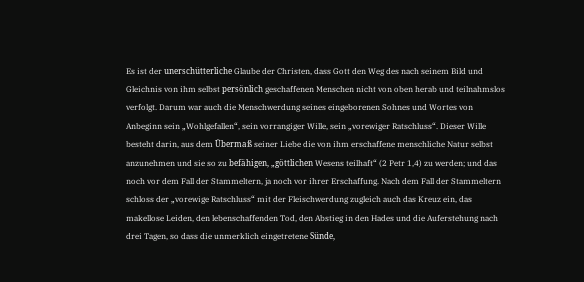Es ist der unerschütterliche Glaube der Christen, dass Gott den Weg des nach seinem Bild und Gleichnis von ihm selbst persönlich geschaffenen Menschen nicht von oben herab und teilnahmslos verfolgt. Darum war auch die Menschwerdung seines eingeborenen Sohnes und Wortes von Anbeginn sein „Wohlgefallen“, sein vorrangiger Wille, sein „vorewiger Ratschluss“. Dieser Wille besteht darin, aus dem Übermaß seiner Liebe die von ihm erschaffene menschliche Natur selbst anzunehmen und sie so zu befähigen, „göttlichen Wesens teilhaft“ (2 Petr 1,4) zu werden; und das noch vor dem Fall der Stammeltern, ja noch vor ihrer Erschaffung. Nach dem Fall der Stammeltern schloss der „vorewige Ratschluss“ mit der Fleischwerdung zugleich auch das Kreuz ein, das makellose Leiden, den lebenschaffenden Tod, den Abstieg in den Hades und die Auferstehung nach drei Tagen, so dass die unmerklich eingetretene Sünde,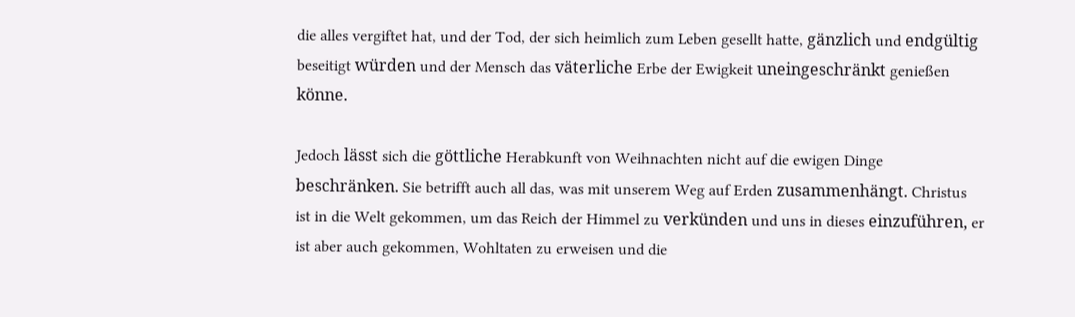die alles vergiftet hat, und der Tod, der sich heimlich zum Leben gesellt hatte, gänzlich und endgültig beseitigt würden und der Mensch das väterliche Erbe der Ewigkeit uneingeschränkt genießen könne.

Jedoch lässt sich die göttliche Herabkunft von Weihnachten nicht auf die ewigen Dinge beschränken. Sie betrifft auch all das, was mit unserem Weg auf Erden zusammenhängt. Christus ist in die Welt gekommen, um das Reich der Himmel zu verkünden und uns in dieses einzuführen, er ist aber auch gekommen, Wohltaten zu erweisen und die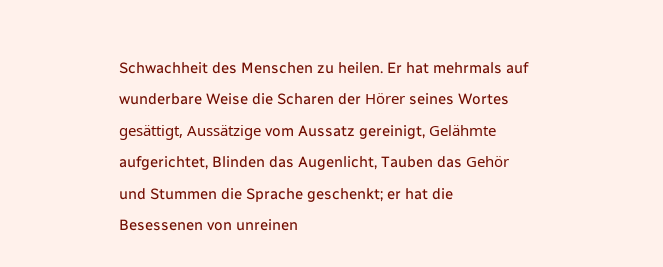Schwachheit des Menschen zu heilen. Er hat mehrmals auf wunderbare Weise die Scharen der Hörer seines Wortes gesättigt, Aussätzige vom Aussatz gereinigt, Gelähmte aufgerichtet, Blinden das Augenlicht, Tauben das Gehör und Stummen die Sprache geschenkt; er hat die Besessenen von unreinen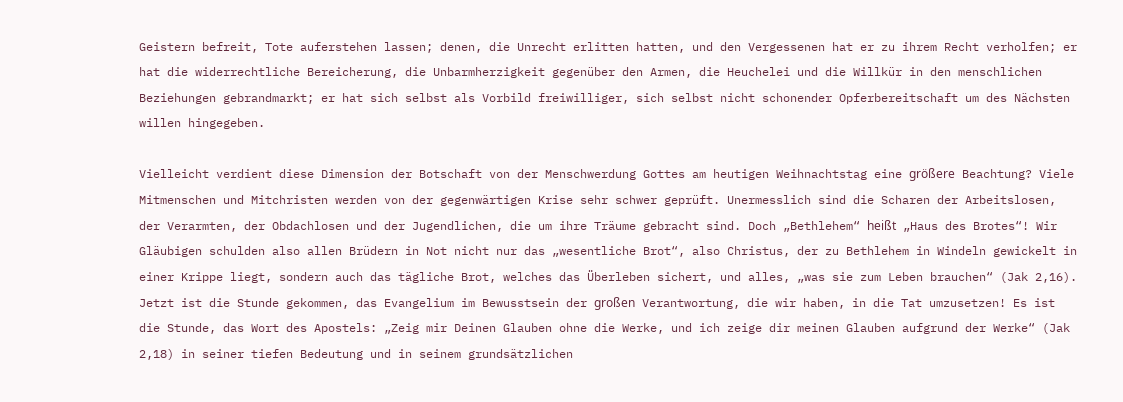Geistern befreit, Tote auferstehen lassen; denen, die Unrecht erlitten hatten, und den Vergessenen hat er zu ihrem Recht verholfen; er hat die widerrechtliche Bereicherung, die Unbarmherzigkeit gegenüber den Armen, die Heuchelei und die Willkür in den menschlichen Beziehungen gebrandmarkt; er hat sich selbst als Vorbild freiwilliger, sich selbst nicht schonender Opferbereitschaft um des Nächsten willen hingegeben.

Vielleicht verdient diese Dimension der Botschaft von der Menschwerdung Gottes am heutigen Weihnachtstag eine größere Beachtung? Viele Mitmenschen und Mitchristen werden von der gegenwärtigen Krise sehr schwer geprüft. Unermesslich sind die Scharen der Arbeitslosen, der Verarmten, der Obdachlosen und der Jugendlichen, die um ihre Träume gebracht sind. Doch „Bethlehem“ heißt „Haus des Brotes“! Wir Gläubigen schulden also allen Brüdern in Not nicht nur das „wesentliche Brot“, also Christus, der zu Bethlehem in Windeln gewickelt in einer Krippe liegt, sondern auch das tägliche Brot, welches das Überleben sichert, und alles, „was sie zum Leben brauchen“ (Jak 2,16). Jetzt ist die Stunde gekommen, das Evangelium im Bewusstsein der großen Verantwortung, die wir haben, in die Tat umzusetzen! Es ist die Stunde, das Wort des Apostels: „Zeig mir Deinen Glauben ohne die Werke, und ich zeige dir meinen Glauben aufgrund der Werke“ (Jak 2,18) in seiner tiefen Bedeutung und in seinem grundsätzlichen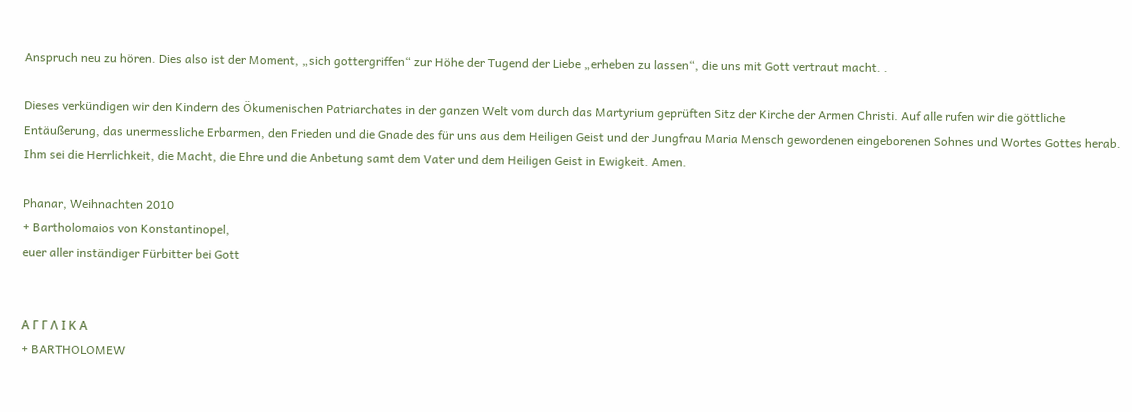Anspruch neu zu hören. Dies also ist der Moment, „sich gottergriffen“ zur Höhe der Tugend der Liebe „erheben zu lassen“, die uns mit Gott vertraut macht. .

Dieses verkündigen wir den Kindern des Ökumenischen Patriarchates in der ganzen Welt vom durch das Martyrium geprüften Sitz der Kirche der Armen Christi. Auf alle rufen wir die göttliche Entäußerung, das unermessliche Erbarmen, den Frieden und die Gnade des für uns aus dem Heiligen Geist und der Jungfrau Maria Mensch gewordenen eingeborenen Sohnes und Wortes Gottes herab. Ihm sei die Herrlichkeit, die Macht, die Ehre und die Anbetung samt dem Vater und dem Heiligen Geist in Ewigkeit. Amen.

Phanar, Weihnachten 2010
+ Bartholomaios von Konstantinopel,
euer aller inständiger Fürbitter bei Gott


Α Γ Γ Λ Ι Κ Α
+ BARTHOLOMEW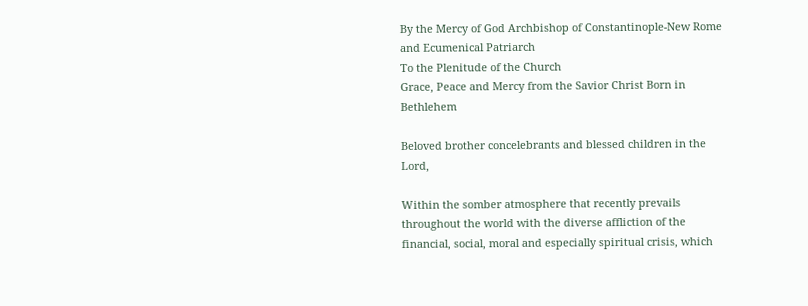By the Mercy of God Archbishop of Constantinople-New Rome
and Ecumenical Patriarch
To the Plenitude of the Church
Grace, Peace and Mercy from the Savior Christ Born in Bethlehem

Beloved brother concelebrants and blessed children in the Lord,

Within the somber atmosphere that recently prevails throughout the world with the diverse affliction of the financial, social, moral and especially spiritual crisis, which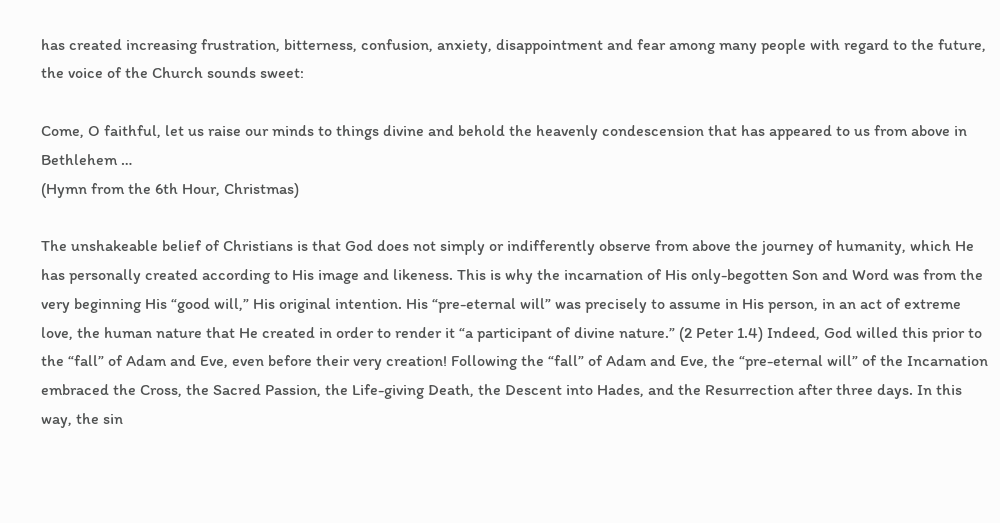has created increasing frustration, bitterness, confusion, anxiety, disappointment and fear among many people with regard to the future, the voice of the Church sounds sweet:

Come, O faithful, let us raise our minds to things divine and behold the heavenly condescension that has appeared to us from above in Bethlehem …
(Hymn from the 6th Hour, Christmas)

The unshakeable belief of Christians is that God does not simply or indifferently observe from above the journey of humanity, which He has personally created according to His image and likeness. This is why the incarnation of His only-begotten Son and Word was from the very beginning His “good will,” His original intention. His “pre-eternal will” was precisely to assume in His person, in an act of extreme love, the human nature that He created in order to render it “a participant of divine nature.” (2 Peter 1.4) Indeed, God willed this prior to the “fall” of Adam and Eve, even before their very creation! Following the “fall” of Adam and Eve, the “pre-eternal will” of the Incarnation embraced the Cross, the Sacred Passion, the Life-giving Death, the Descent into Hades, and the Resurrection after three days. In this way, the sin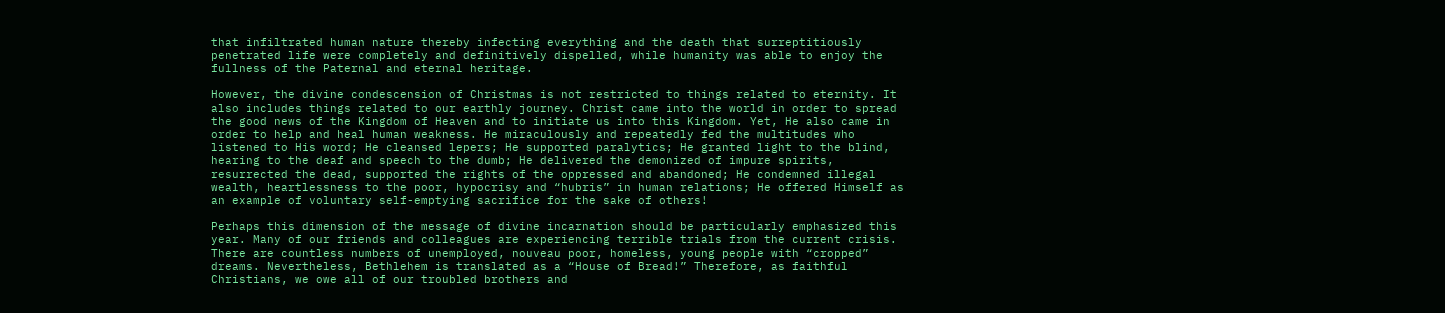that infiltrated human nature thereby infecting everything and the death that surreptitiously penetrated life were completely and definitively dispelled, while humanity was able to enjoy the fullness of the Paternal and eternal heritage.

However, the divine condescension of Christmas is not restricted to things related to eternity. It also includes things related to our earthly journey. Christ came into the world in order to spread the good news of the Kingdom of Heaven and to initiate us into this Kingdom. Yet, He also came in order to help and heal human weakness. He miraculously and repeatedly fed the multitudes who listened to His word; He cleansed lepers; He supported paralytics; He granted light to the blind, hearing to the deaf and speech to the dumb; He delivered the demonized of impure spirits, resurrected the dead, supported the rights of the oppressed and abandoned; He condemned illegal wealth, heartlessness to the poor, hypocrisy and “hubris” in human relations; He offered Himself as an example of voluntary self-emptying sacrifice for the sake of others!

Perhaps this dimension of the message of divine incarnation should be particularly emphasized this year. Many of our friends and colleagues are experiencing terrible trials from the current crisis. There are countless numbers of unemployed, nouveau poor, homeless, young people with “cropped” dreams. Nevertheless, Bethlehem is translated as a “House of Bread!” Therefore, as faithful Christians, we owe all of our troubled brothers and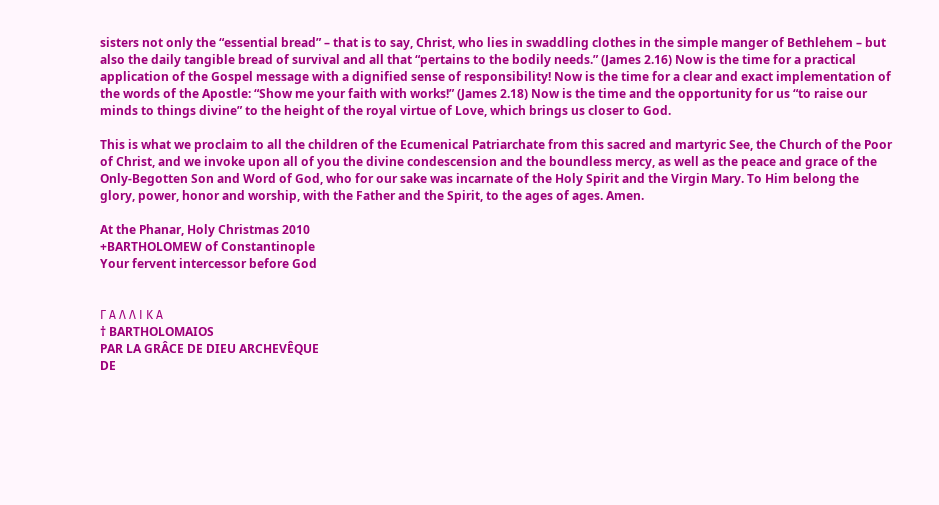sisters not only the “essential bread” – that is to say, Christ, who lies in swaddling clothes in the simple manger of Bethlehem – but also the daily tangible bread of survival and all that “pertains to the bodily needs.” (James 2.16) Now is the time for a practical application of the Gospel message with a dignified sense of responsibility! Now is the time for a clear and exact implementation of the words of the Apostle: “Show me your faith with works!” (James 2.18) Now is the time and the opportunity for us “to raise our minds to things divine” to the height of the royal virtue of Love, which brings us closer to God.

This is what we proclaim to all the children of the Ecumenical Patriarchate from this sacred and martyric See, the Church of the Poor of Christ, and we invoke upon all of you the divine condescension and the boundless mercy, as well as the peace and grace of the Only-Begotten Son and Word of God, who for our sake was incarnate of the Holy Spirit and the Virgin Mary. To Him belong the glory, power, honor and worship, with the Father and the Spirit, to the ages of ages. Amen.

At the Phanar, Holy Christmas 2010
+BARTHOLOMEW of Constantinople
Your fervent intercessor before God


Γ Α Λ Λ Ι Κ Α
† BARTHOLOMAIOS
PAR LA GRÂCE DE DIEU ARCHEVÊQUE
DE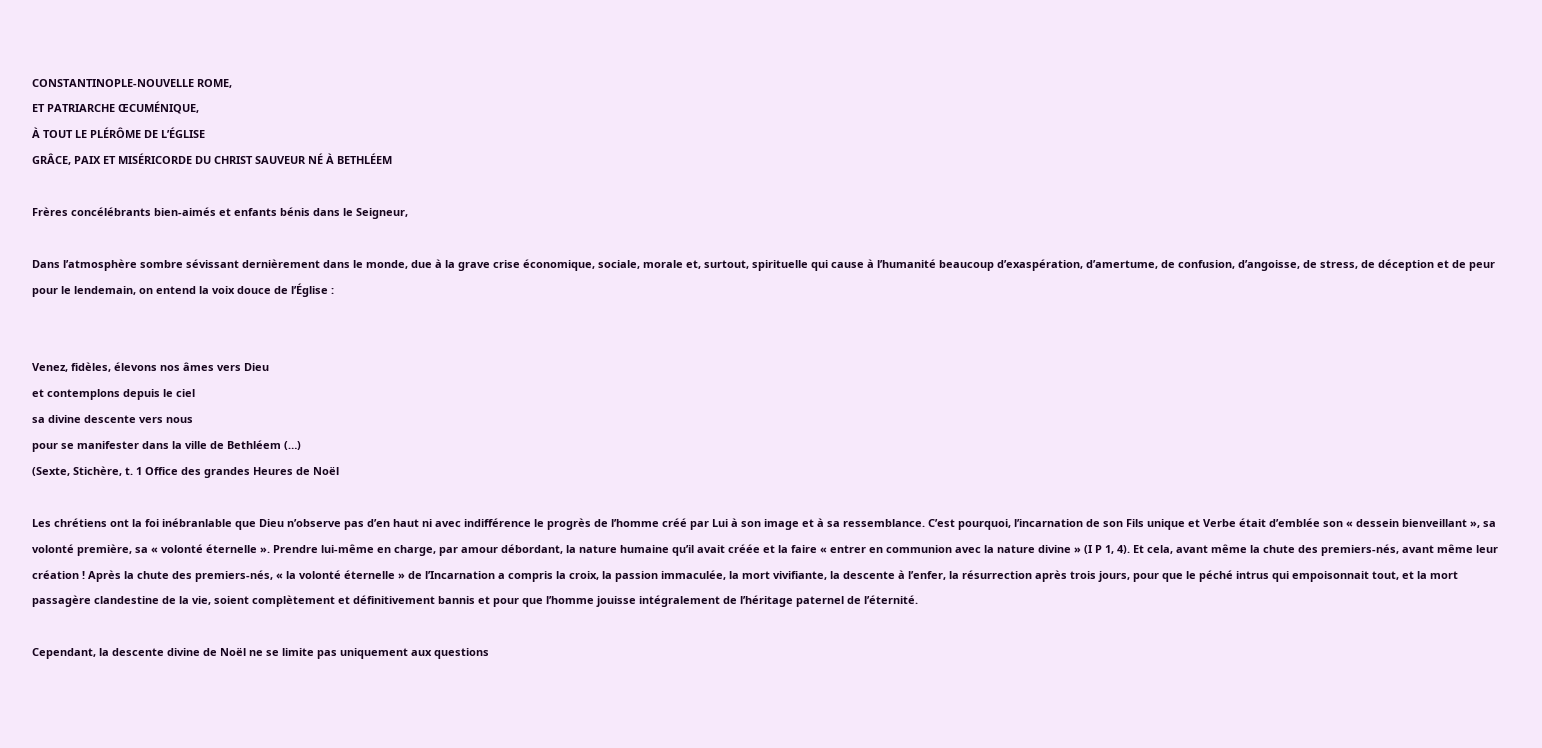CONSTANTINOPLE-NOUVELLE ROME,
ET PATRIARCHE ŒCUMÉNIQUE,
À TOUT LE PLÉRÔME DE L’ÉGLISE
GRÂCE, PAIX ET MISÉRICORDE DU CHRIST SAUVEUR NÉ À BETHLÉEM

Frères concélébrants bien-aimés et enfants bénis dans le Seigneur,

Dans l’atmosphère sombre sévissant dernièrement dans le monde, due à la grave crise économique, sociale, morale et, surtout, spirituelle qui cause à l’humanité beaucoup d’exaspération, d’amertume, de confusion, d’angoisse, de stress, de déception et de peur pour le lendemain, on entend la voix douce de l’Église :


Venez, fidèles, élevons nos âmes vers Dieu
et contemplons depuis le ciel
sa divine descente vers nous
pour se manifester dans la ville de Bethléem (…)
(Sexte, Stichère, t. 1 Office des grandes Heures de Noël

Les chrétiens ont la foi inébranlable que Dieu n’observe pas d’en haut ni avec indifférence le progrès de l’homme créé par Lui à son image et à sa ressemblance. C’est pourquoi, l’incarnation de son Fils unique et Verbe était d’emblée son « dessein bienveillant », sa volonté première, sa « volonté éternelle ». Prendre lui-même en charge, par amour débordant, la nature humaine qu’il avait créée et la faire « entrer en communion avec la nature divine » (I P 1, 4). Et cela, avant même la chute des premiers-nés, avant même leur création ! Après la chute des premiers-nés, « la volonté éternelle » de l’Incarnation a compris la croix, la passion immaculée, la mort vivifiante, la descente à l’enfer, la résurrection après trois jours, pour que le péché intrus qui empoisonnait tout, et la mort passagère clandestine de la vie, soient complètement et définitivement bannis et pour que l’homme jouisse intégralement de l’héritage paternel de l’éternité.

Cependant, la descente divine de Noël ne se limite pas uniquement aux questions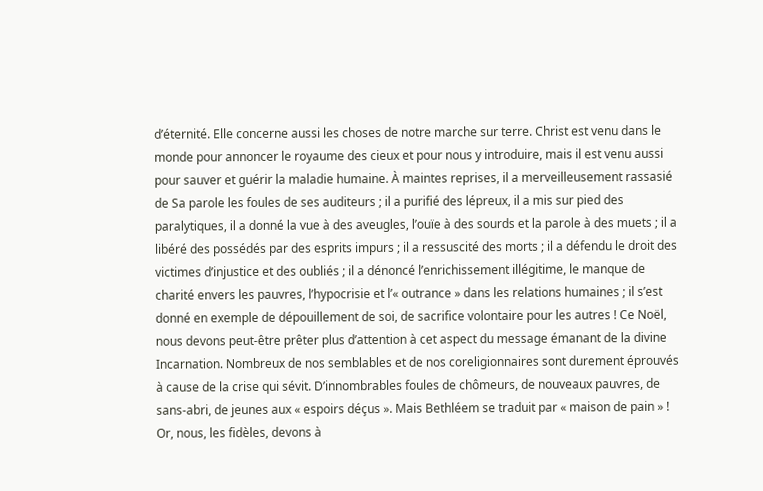d’éternité. Elle concerne aussi les choses de notre marche sur terre. Christ est venu dans le monde pour annoncer le royaume des cieux et pour nous y introduire, mais il est venu aussi pour sauver et guérir la maladie humaine. À maintes reprises, il a merveilleusement rassasié de Sa parole les foules de ses auditeurs ; il a purifié des lépreux, il a mis sur pied des paralytiques, il a donné la vue à des aveugles, l’ouïe à des sourds et la parole à des muets ; il a libéré des possédés par des esprits impurs ; il a ressuscité des morts ; il a défendu le droit des victimes d’injustice et des oubliés ; il a dénoncé l’enrichissement illégitime, le manque de charité envers les pauvres, l’hypocrisie et l’« outrance » dans les relations humaines ; il s’est donné en exemple de dépouillement de soi, de sacrifice volontaire pour les autres ! Ce Noël, nous devons peut-être prêter plus d’attention à cet aspect du message émanant de la divine Incarnation. Nombreux de nos semblables et de nos coreligionnaires sont durement éprouvés à cause de la crise qui sévit. D’innombrables foules de chômeurs, de nouveaux pauvres, de sans-abri, de jeunes aux « espoirs déçus ». Mais Bethléem se traduit par « maison de pain » ! Or, nous, les fidèles, devons à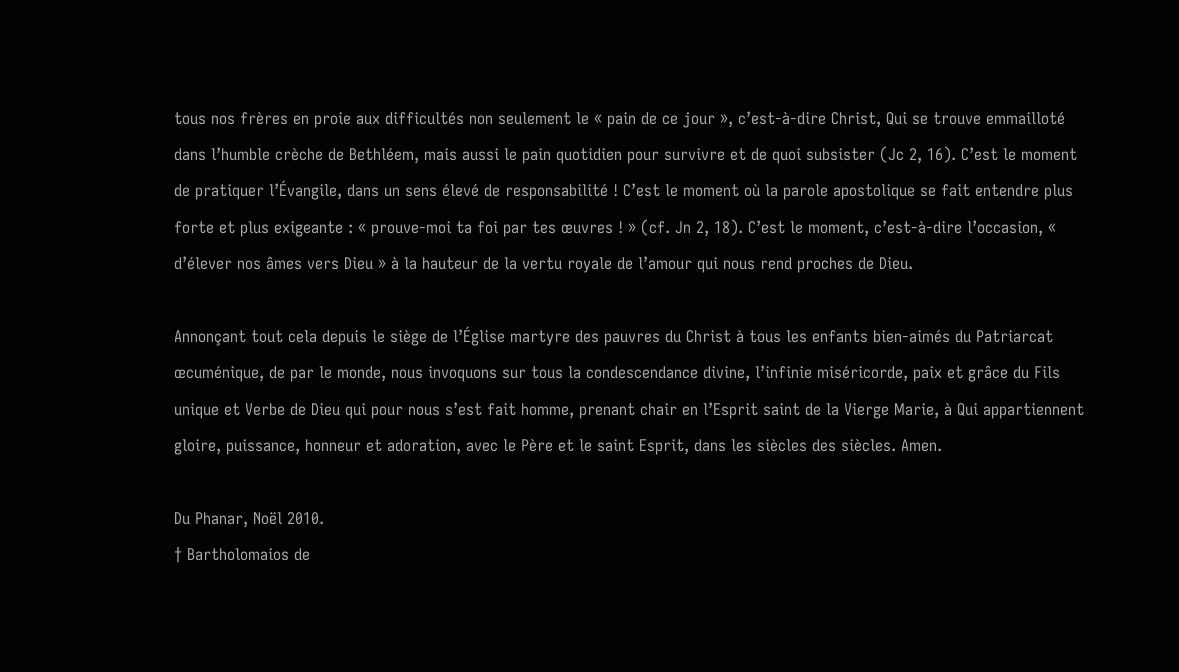tous nos frères en proie aux difficultés non seulement le « pain de ce jour », c’est-à-dire Christ, Qui se trouve emmailloté dans l’humble crèche de Bethléem, mais aussi le pain quotidien pour survivre et de quoi subsister (Jc 2, 16). C’est le moment de pratiquer l’Évangile, dans un sens élevé de responsabilité ! C’est le moment où la parole apostolique se fait entendre plus forte et plus exigeante : « prouve-moi ta foi par tes œuvres ! » (cf. Jn 2, 18). C’est le moment, c’est-à-dire l’occasion, « d’élever nos âmes vers Dieu » à la hauteur de la vertu royale de l’amour qui nous rend proches de Dieu.

Annonçant tout cela depuis le siège de l’Église martyre des pauvres du Christ à tous les enfants bien-aimés du Patriarcat œcuménique, de par le monde, nous invoquons sur tous la condescendance divine, l’infinie miséricorde, paix et grâce du Fils unique et Verbe de Dieu qui pour nous s’est fait homme, prenant chair en l’Esprit saint de la Vierge Marie, à Qui appartiennent gloire, puissance, honneur et adoration, avec le Père et le saint Esprit, dans les siècles des siècles. Amen.

Du Phanar, Noël 2010.
† Bartholomaios de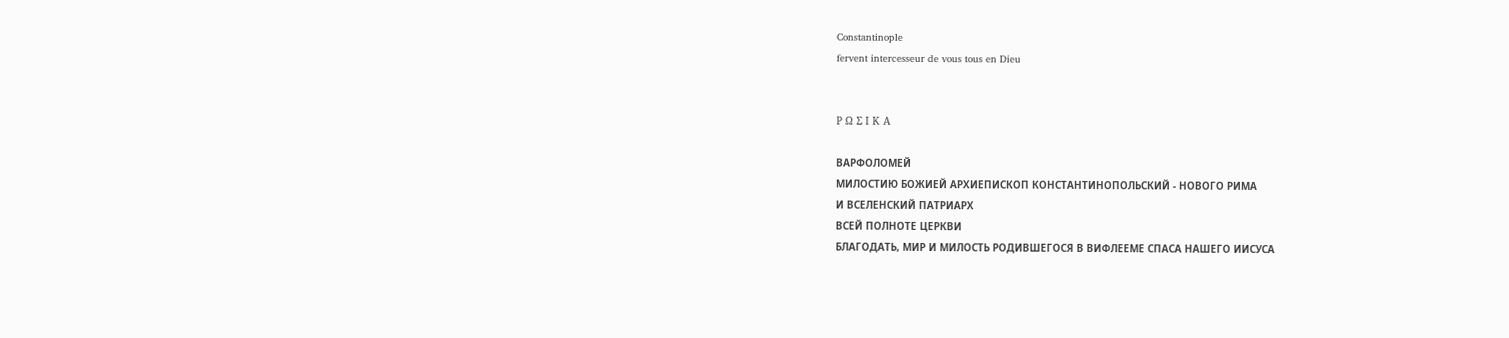Constantinople
fervent intercesseur de vous tous en Dieu


Ρ Ω Σ Ι Κ Α

ВАРФОЛОМЕЙ
МИЛОСТИЮ БОЖИЕЙ АРХИЕПИСКОП КОНСТАНТИНОПОЛЬСКИЙ - НОВОГО РИМА
И ВСЕЛЕНСКИЙ ПАТРИАРХ
ВСЕЙ ПОЛНОТЕ ЦЕРКВИ
БЛАГОДАТЬ, МИР И МИЛОСТЬ РОДИВШЕГОСЯ В ВИФЛЕЕМЕ СПАСА НАШЕГО ИИСУСА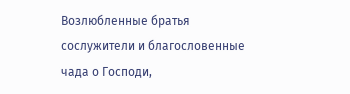Возлюбленные братья сослужители и благословенные чада о Господи,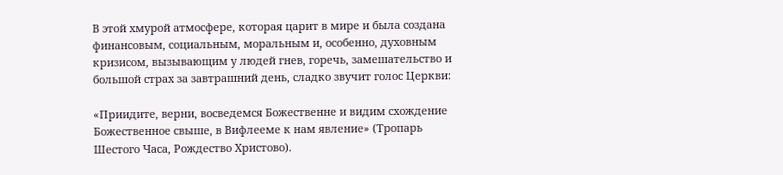В этой хмурой атмосфере, которая царит в мире и была создана финансовым, социальным, моральным и, особенно, духовным кризисом, вызывающим у людей гнев, горечь, замешательство и большой страх за завтрашний день, сладко звучит голос Церкви:

«Приидите, верни, восведемся Божественне и видим схождение Божественное свыше, в Вифлееме к нам явление» (Тропарь Шестого Часа, Рождество Христово).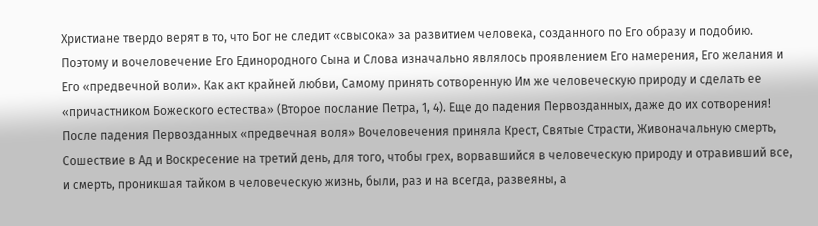Христиане твердо верят в то, что Бог не следит «свысока» за развитием человека, созданного по Его образу и подобию. Поэтому и вочеловечение Его Единородного Сына и Слова изначально являлось проявлением Его намерения, Его желания и Его «предвечной воли». Как акт крайней любви, Самому принять сотворенную Им же человеческую природу и сделать ее «причастником Божеского естества» (Второе послание Петра, 1, 4). Еще до падения Первозданных, даже до их сотворения! После падения Первозданных «предвечная воля» Вочеловечения приняла Крест, Святые Страсти, Живоначальную смерть, Сошествие в Ад и Воскресение на третий день, для того, чтобы грех, ворвавшийся в человеческую природу и отравивший все, и смерть, проникшая тайком в человеческую жизнь, были, раз и на всегда, развеяны, а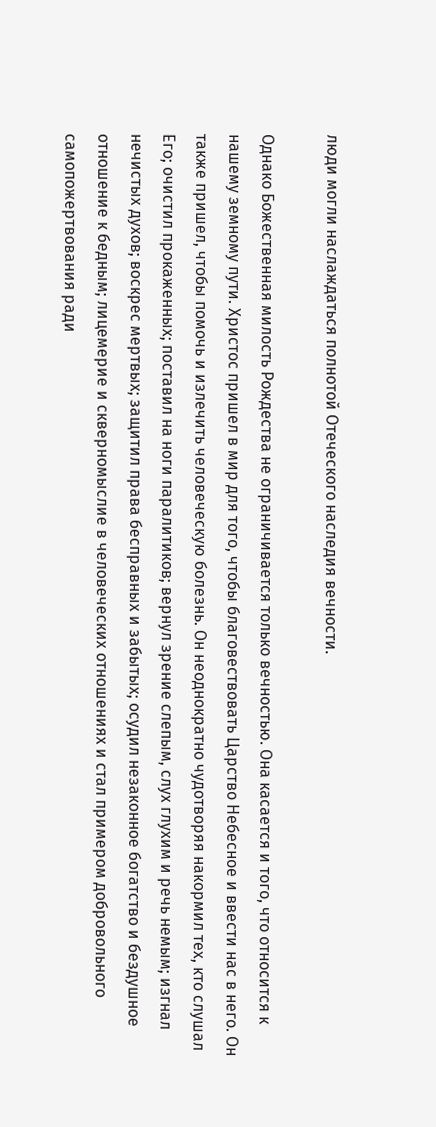люди могли наслаждаться полнотой Отеческого наследия вечности.

Однако Божественная милость Рождества не ограничивается только вечностью. Она касается и того, что относится к нашему земному пути. Христос пришел в мир для того, чтобы благовествовать Царство Небесное и ввести нас в него. Он также пришел, чтобы помочь и излечить человеческую болезнь. Он неоднократно чудотворяя накормил тех, кто слушал Его; очистил прокаженных; поставил на ноги паралитиков; вернул зрение слепым, слух глухим и речь немым; изгнал нечистых духов; воскрес мертвых; защитил права бесправных и забытых; осудил незаконное богатство и бездушное отношение к бедным; лицемерие и скверномыслие в человеческих отношениях и стал примером добровольного самопожертвования ради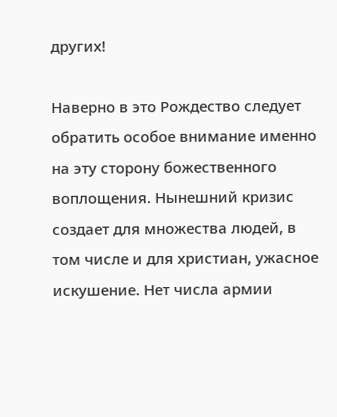других!

Наверно в это Рождество следует обратить особое внимание именно на эту сторону божественного воплощения. Нынешний кризис создает для множества людей, в том числе и для христиан, ужасное искушение. Нет числа армии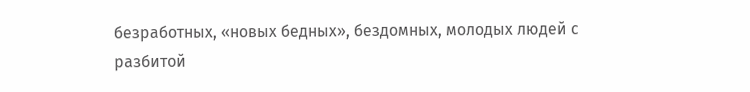безработных, «новых бедных», бездомных, молодых людей с разбитой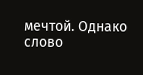мечтой. Однако слово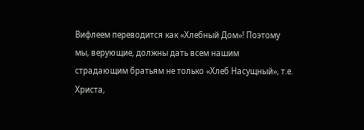Вифлеем переводится как «Хлебный Дом»! Поэтому мы, верующие, должны дать всем нашим страдающим братьям не только «Хлеб Насущный», т.е. Христа,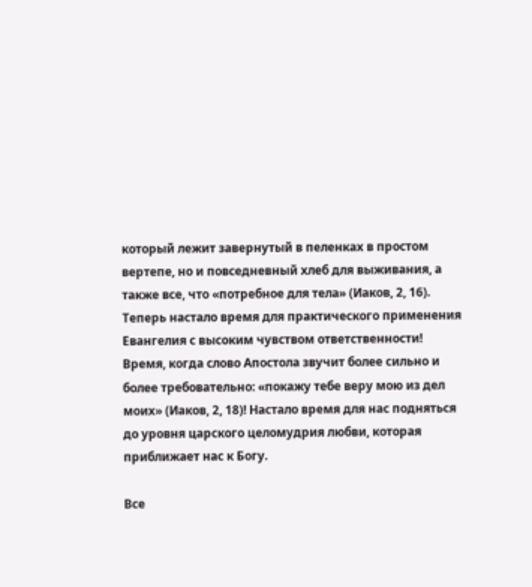который лежит завернутый в пеленках в простом вертепе, но и повседневный хлеб для выживания, а также все, что «потребное для тела» (Иаков, 2, 16). Теперь настало время для практического применения Евангелия с высоким чувством ответственности! Время, когда слово Апостола звучит более сильно и более требовательно: «покажу тебе веру мою из дел моих» (Иаков, 2, 18)! Настало время для нас подняться до уровня царского целомудрия любви, которая приближает нас к Богу.

Все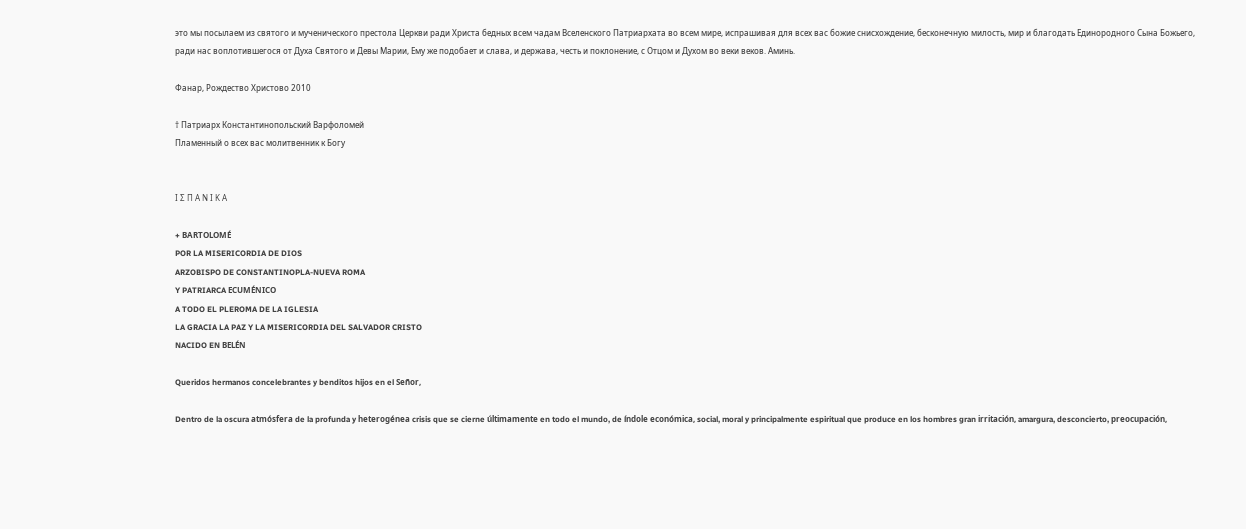это мы посылаем из святого и мученического престола Церкви ради Христа бедных всем чадам Вселенского Патриархата во всем мире, испрашивая для всех вас божие снисхождение, бесконечную милость, мир и благодать Единородного Сына Божьего, ради нас воплотившегося от Духа Святого и Девы Марии, Ему же подобает и слава, и держава, честь и поклонение, с Отцом и Духом во веки веков. Аминь.

Фанар, Рождество Христово 2010

† Патриарх Константинопольский Варфоломей
Пламенный о всех вас молитвенник к Богу


Ι Σ Π Α Ν Ι Κ Α

+ BARTOLOMÉ
POR LA MISERICORDIA DE DIOS
ARZOBISPO DE CONSTANTINOPLA-NUEVA ROMA
Y PATRIARCA ECUMÉNICO
A TODO EL PLEROMA DE LA IGLESIA
LA GRACIA LA PAZ Y LA MISERICORDIA DEL SALVADOR CRISTO
NACIDO EN BELÉN

Queridos hermanos concelebrantes y benditos hijos en el Señor,

Dentro de la oscura atmósfera de la profunda y heterogénea crisis que se cierne últimamente en todo el mundo, de índole económica, social, moral y principalmente espiritual que produce en los hombres gran irritación, amargura, desconcierto, preocupación,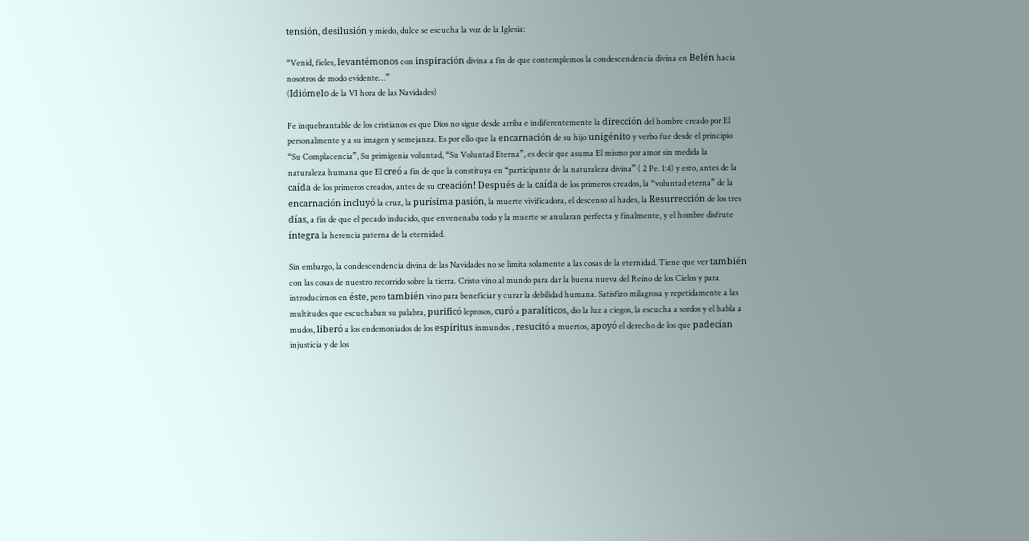tensión, desilusión y miedo, dulce se escucha la voz de la Iglesia:

“Venid, fieles, levantémonos con inspiración divina a fin de que contemplemos la condescendencia divina en Belén hacia nosotros de modo evidente…”
(Idiómelo de la VI hora de las Navidades)

Fe inquebrantable de los cristianos es que Dios no sigue desde arriba e indiferentemente la dirección del hombre creado por El personalmente y a su imagen y semejanza. Es por ello que la encarnación de su hijo unigénito y verbo fue desde el principio “Su Complacencia”, Su primigenia voluntad, “Su Voluntad Eterna”, es decir que asuma El mismo por amor sin medida la naturaleza humana que El creó a fin de que la constituya en “participante de la naturaleza divina” ( 2 Pe. 1:4) y esto, antes de la caída de los primeros creados, antes de su creación! Después de la caída de los primeros creados, la “voluntad eterna” de la encarnación incluyó la cruz, la purísima pasión, la muerte vivificadora, el descenso al hades, la Resurrección de los tres días, a fin de que el pecado inducido, que envenenaba todo y la muerte se anularan perfecta y finalmente, y el hombre disfrute íntegra la herencia paterna de la eternidad.

Sin embargo, la condescendencia divina de las Navidades no se limita solamente a las cosas de la eternidad. Tiene que ver también con las cosas de nuestro recorrido sobre la tierra. Cristo vino al mundo para dar la buena nueva del Reino de los Cielos y para introducirnos en éste, pero también vino para beneficiar y curar la debilidad humana. Satisfizo milagrosa y repetidamente a las multitudes que escuchaban su palabra, purificó leprosos, curó a paralíticos, dio la luz a ciegos, la escucha a sordos y el habla a mudos, liberó a los endemoniados de los espíritus inmundos , resucitó a muertos, apoyó el derecho de los que padecían injusticia y de los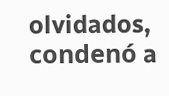olvidados, condenó a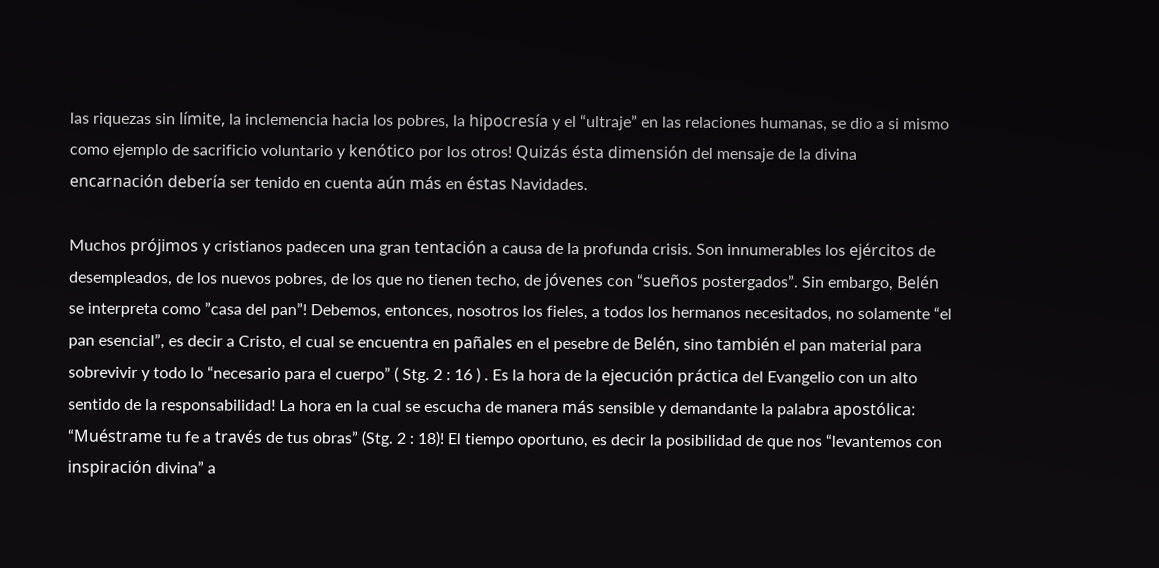las riquezas sin límite, la inclemencia hacia los pobres, la hipocresía y el “ultraje” en las relaciones humanas, se dio a si mismo como ejemplo de sacrificio voluntario y kenótico por los otros! Quizás ésta dimensión del mensaje de la divina encarnación debería ser tenido en cuenta aún más en éstas Navidades.

Muchos prójimos y cristianos padecen una gran tentación a causa de la profunda crisis. Son innumerables los ejércitos de desempleados, de los nuevos pobres, de los que no tienen techo, de jóvenes con “sueños postergados”. Sin embargo, Belén se interpreta como ”casa del pan”! Debemos, entonces, nosotros los fieles, a todos los hermanos necesitados, no solamente “el pan esencial”, es decir a Cristo, el cual se encuentra en pañales en el pesebre de Belén, sino también el pan material para sobrevivir y todo lo “necesario para el cuerpo” ( Stg. 2 : 16 ) . Es la hora de la ejecución práctica del Evangelio con un alto sentido de la responsabilidad! La hora en la cual se escucha de manera más sensible y demandante la palabra apostólica: “Muéstrame tu fe a través de tus obras” (Stg. 2 : 18)! El tiempo oportuno, es decir la posibilidad de que nos “levantemos con inspiración divina” a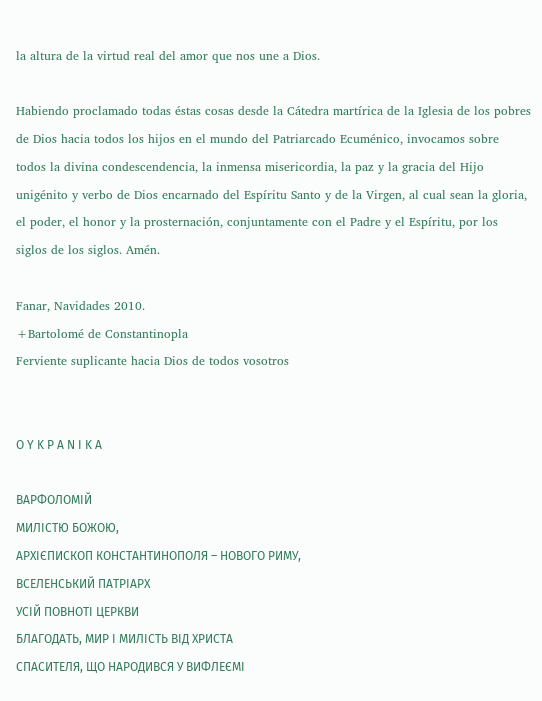la altura de la virtud real del amor que nos une a Dios.

Habiendo proclamado todas éstas cosas desde la Cátedra martírica de la Iglesia de los pobres de Dios hacia todos los hijos en el mundo del Patriarcado Ecuménico, invocamos sobre todos la divina condescendencia, la inmensa misericordia, la paz y la gracia del Hijo unigénito y verbo de Dios encarnado del Espíritu Santo y de la Virgen, al cual sean la gloria, el poder, el honor y la prosternación, conjuntamente con el Padre y el Espíritu, por los siglos de los siglos. Amén.

Fanar, Navidades 2010.
+Bartolomé de Constantinopla
Ferviente suplicante hacia Dios de todos vosotros


Ο Υ Κ Ρ Α Ν Ι Κ Α

ВАРФОЛОМІЙ
МИЛІСТЮ БОЖОЮ,
АРХІЄПИСКОП КОНСТАНТИНОПОЛЯ – НОВОГО РИМУ,
ВСЕЛЕНСЬКИЙ ПАТРІАРХ
УСІЙ ПОВНОТІ ЦЕРКВИ
БЛАГОДАТЬ, МИР І МИЛІСТЬ ВІД ХРИСТА
СПАСИТЕЛЯ, ЩО НАРОДИВСЯ У ВИФЛЕЄМІ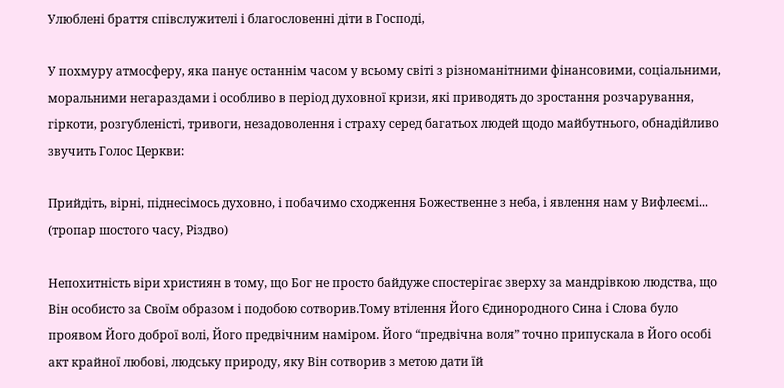Улюблені браття співслужителі і благословенні діти в Господі,

У похмуру атмосферу, яка панує останнім часом у всьому світі з різноманітними фінансовими, соціальними, моральними негараздами і особливо в період духовної кризи, які приводять до зростання розчарування, гіркоти, розгубленісті, тривоги, незадоволення і страху серед багатьох людей щодо майбутнього, обнадійливо звучить Голос Церкви:

Прийдіть, вірні, піднесімось духовно, і побачимо сходження Божественне з неба, і явлення нам у Вифлеємі...
(тропар шостого часу, Різдво)

Непохитність віри християн в тому, що Бог не просто байдуже спостерігає зверху за мандрівкою людства, що Він особисто за Своїм образом і подобою сотворив.Тому втілення Його Єдинородного Сина і Слова було проявом Його доброї волі, Його предвічним наміром. Його “предвічна воля” точно припускала в Його особі акт крайної любові, людську природу, яку Він сотворив з метою дати їй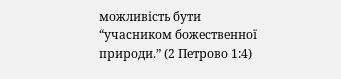можливість бути “учасником божественної природи.” (2 Петрово 1:4)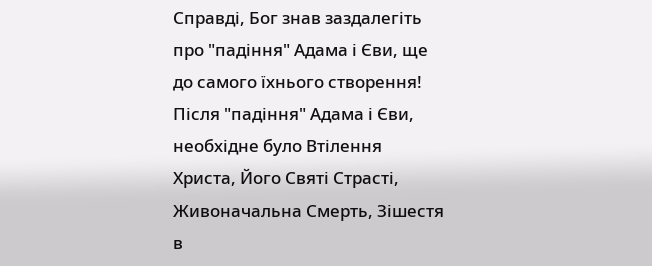Справді, Бог знав заздалегіть про "падіння" Адама і Єви, ще до самого їхнього створення! Після "падіння" Адама і Єви, необхідне було Втілення Христа, Його Святі Страсті, Живоначальна Смерть, Зішестя в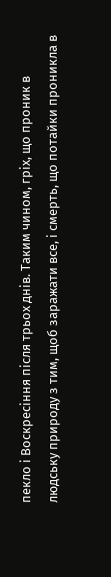пекло і Воскресіння після трьох днів. Таким чином, гріх, що проник в людську природу з тим, щоб заражати все, і смерть, що потайки проникла в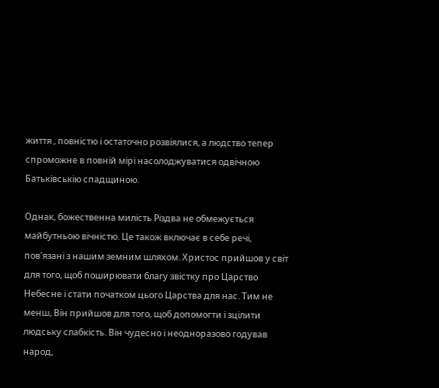життя , повністю і остаточно розвіялися, а людство тепер спроможне в повній мірі насолоджуватися одвічною Батьківськію спадщиною.

Однак, божественна милість Різдва не обмежується майбутньою вічністю. Це також включає в себе речі, пов'язані з нашим земним шляхом. Христос прийшов у світ для того, щоб поширювати благу звістку про Царство Небесне і стати початком цього Царства для нас. Тим не менш, Він прийшов для того, щоб допомогти і зцілити людську слабкість. Він чудесно і неодноразово годував народ,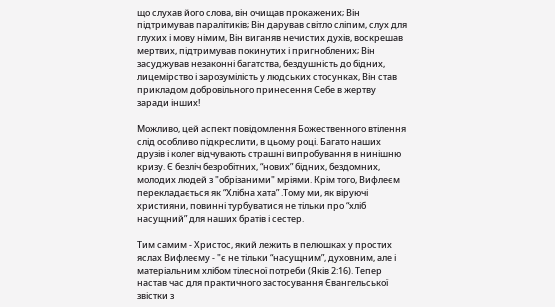що слухав його слова, він очищав прокажених; Він підтримував паралітиків; Він дарував світло сліпим, слух для глухих і мову німим, Він виганяв нечистих духів, воскрешав мертвих, підтримував покинутих і пригноблених; Він засуджував незаконні багатства, бездушність до бідних, лицемірство і зарозумілість у людських стосунках, Він став прикладом добровільного принесення Себе в жертву заради інших!

Можливо, цей аспект повідомлення Божественного втілення слід особливо підкреслити, в цьому році. Багато наших друзів і колег відчувають страшні випробування в нинішню кризу. Є безліч безробітних, “нових” бідних, бездомних, молодих людей з "обрізаними" мріями. Крім того, Вифлеєм перекладається як “Хлібна хата” .Тому ми, як віруючі християни, повинні турбуватися не тільки про “хліб насущний” для наших братів і сестер.

Тим самим - Христос, який лежить в пелюшках у простих яслах Вифлеєму - "є не тільки “насущним”, духовним, але і матеріальним хлібом тілесної потреби (Яків 2:16). Тепер настав час для практичного застосування Євангельської звістки з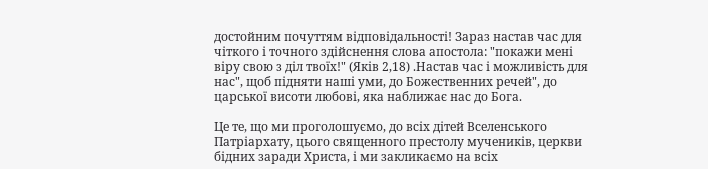достойним почуттям відповідальності! Зараз настав час для чіткого і точного здійснення слова апостола: "покажи мені віру свою з діл твоїх!" (Яків 2,18) .Настав час і можливість для нас", щоб підняти наші уми, до Божественних речей", до царської висоти любові, яка наближає нас до Бога.

Це те, що ми проголошуємо, до всіх дітей Вселенського Патріархату, цього священного престолу мучеників, церкви бідних заради Христа, і ми закликаємо на всіх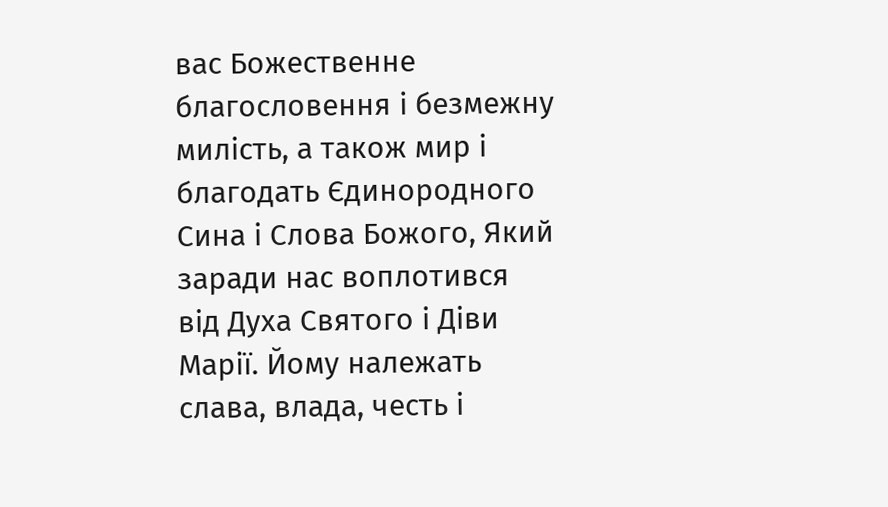вас Божественне благословення і безмежну милість, а також мир і благодать Єдинородного Сина і Слова Божого, Який заради нас воплотився від Духа Святого і Діви Марії. Йому належать слава, влада, честь і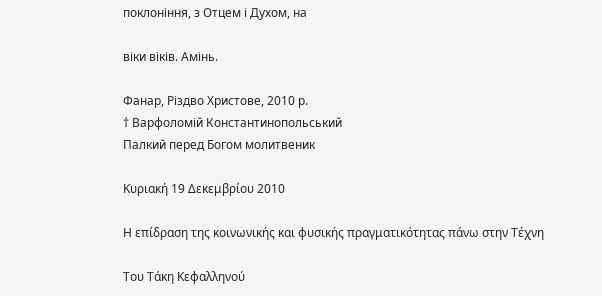поклоніння, з Отцем і Духом, на

віки віків. Амінь.

Фанар, Різдво Христове, 2010 р.
† Варфоломій Константинопольський
Палкий перед Богом молитвеник

Κυριακή 19 Δεκεμβρίου 2010

Η επίδραση της κοινωνικής και φυσικής πραγματικότητας πάνω στην Τέχνη

Του Τάκη Κεφαλληνού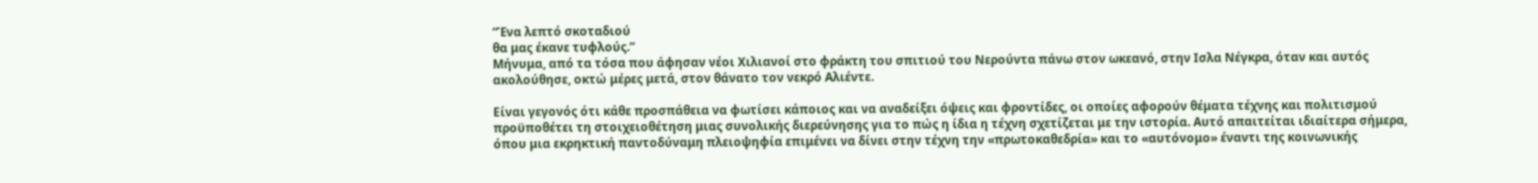“Ένα λεπτό σκοταδιού
θα μας έκανε τυφλούς.”
Μήνυμα, από τα τόσα που άφησαν νέοι Χιλιανοί στο φράκτη του σπιτιού του Νερούντα πάνω στον ωκεανό, στην Ισλα Νέγκρα, όταν και αυτός ακολούθησε, οκτώ μέρες μετά, στον θάνατο τον νεκρό Αλιέντε.

Είναι γεγονός ότι κάθε προσπάθεια να φωτίσει κάποιος και να αναδείξει όψεις και φροντίδες, οι οποίες αφορούν θέματα τέχνης και πολιτισμού προϋποθέτει τη στοιχειοθέτηση μιας συνολικής διερεύνησης για το πώς η ίδια η τέχνη σχετίζεται με την ιστορία. Αυτό απαιτείται ιδιαίτερα σήμερα, όπου μια εκρηκτική παντοδύναμη πλειοψηφία επιμένει να δίνει στην τέχνη την «πρωτοκαθεδρία» και το «αυτόνομο» έναντι της κοινωνικής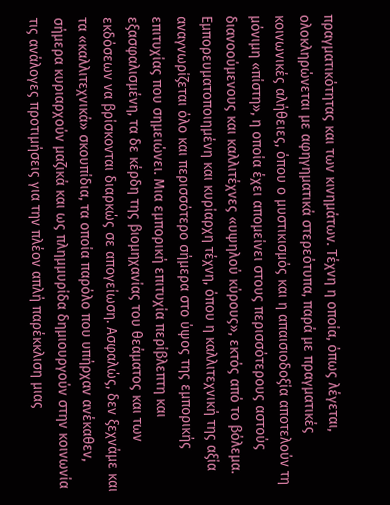πραγματικότητας και των κινημάτων. Τέχνη η οποία, όπως λέγεται, ολοκληρώνεται με αφηγηματικά στερεότυπα, παρά με πραγματικές κοινωνικές αλήθειες, όπου ο μυστικισμός και η απαισιοδοξία αποτελούν τη μόνιμη «πίστη», η οποία έχει απομείνει στους περισσότερους αστούς διανοούμενους και καλλιτέχνες «υψηλού κύρους», εκτός από το βόλεμα. Εμπορευματοποιημένη και κυρίαρχη τέχνη, όπου η καλλιτεχνική της αξία αναγνωρίζεται όλο και περισσότερο σήμερα στο ύψος της εμπορικής επιτυχίας που σημειώνει. Μια εμπορική επιτυχία περίβλεπτη και εξασφαλισμένη, τα δε κέρδη της βιομηχανίας του θεάματος και των εκδόσεων να βρίσκονται διαρκώς σε απογείωση. Ασφαλώς, δεν ξεχνάμε και τα «καλλιτεχνικά» σκουπίδια, τα οποία παρόλο που υπήρχαν ανέκαθεν, σήμερα κυριαρχούν μαζικά και ως πλημμυρίδα δημιουργούν στην κοινωνία τις ανάλογες προτιμήσεις για την πλέον απλή παρέκκλιση μιας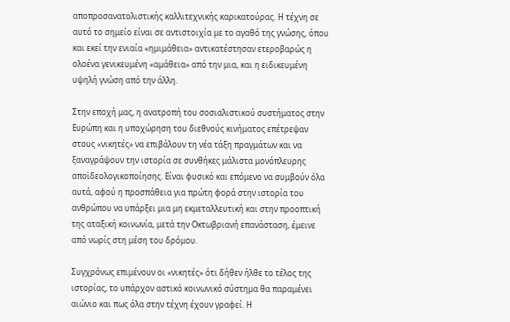αποπροσανατολιστικής καλλιτεχνικής καρικατούρας. Η τέχνη σε αυτό το σημείο είναι σε αντιστοιχία με το αγαθό της γνώσης, όπου και εκεί την ενιαία «ημιμάθεια» αντικατέστησαν ετεροβαρώς η ολοένα γενικευμένη «αμάθεια» από την μια, και η ειδικευμένη υψηλή γνώση από την άλλη.

Στην εποχή μας, η ανατροπή του σοσιαλιστικού συστήματος στην Ευρώπη και η υποχώρηση του διεθνούς κινήματος επέτρεψαν στους «νικητές» να επιβάλουν τη νέα τάξη πραγμάτων και να ξαναγράψουν την ιστορία σε συνθήκες μάλιστα μονόπλευρης αποϊδεολογικοποίησης. Είναι φυσικό και επόμενο να συμβούν όλα αυτά, αφού η προσπάθεια για πρώτη φορά στην ιστορία του ανθρώπου να υπάρξει μια μη εκμεταλλευτική και στην προοπτική της αταξική κοινωνία, μετά την Οκτωβριανή επανάσταση, έμεινε από νωρίς στη μέση του δρόμου.

Συγχρόνως επιμένουν οι «νικητές» ότι δήθεν ήλθε το τέλος της ιστορίας, το υπάρχον αστικό κοινωνικό σύστημα θα παραμένει αιώνιο και πως όλα στην τέχνη έχουν γραφεί. Η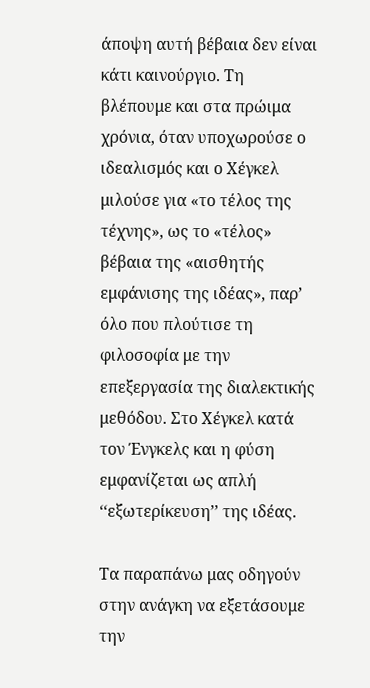άποψη αυτή βέβαια δεν είναι κάτι καινούργιο. Τη βλέπουμε και στα πρώιμα χρόνια, όταν υποχωρούσε ο ιδεαλισμός και ο Χέγκελ μιλούσε για «το τέλος της τέχνης», ως το «τέλος» βέβαια της «αισθητής εμφάνισης της ιδέας», παρ’ όλο που πλούτισε τη φιλοσοφία με την επεξεργασία της διαλεκτικής μεθόδου. Στο Χέγκελ κατά τον Ένγκελς και η φύση εμφανίζεται ως απλή ‘‘εξωτερίκευση’’ της ιδέας.

Τα παραπάνω μας οδηγούν στην ανάγκη να εξετάσουμε την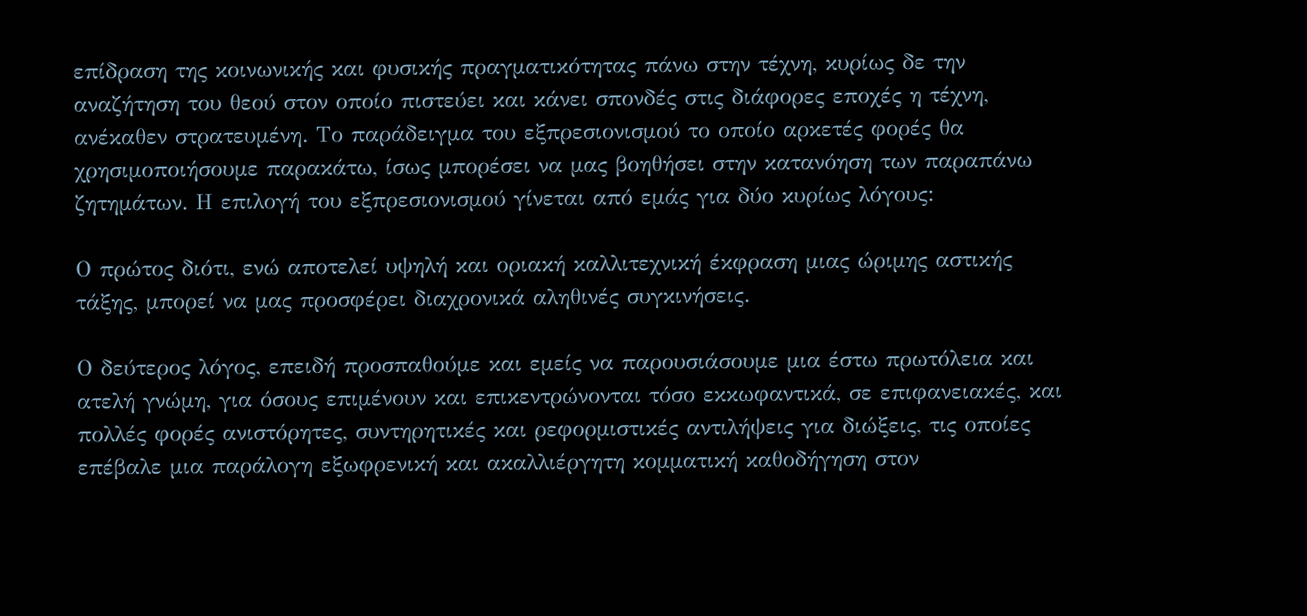επίδραση της κοινωνικής και φυσικής πραγματικότητας πάνω στην τέχνη, κυρίως δε την αναζήτηση του θεού στον οποίο πιστεύει και κάνει σπονδές στις διάφορες εποχές η τέχνη, ανέκαθεν στρατευμένη. Το παράδειγμα του εξπρεσιονισμού το οποίο αρκετές φορές θα χρησιμοποιήσουμε παρακάτω, ίσως μπορέσει να μας βοηθήσει στην κατανόηση των παραπάνω ζητημάτων. Η επιλογή του εξπρεσιονισμού γίνεται από εμάς για δύο κυρίως λόγους:

Ο πρώτος διότι, ενώ αποτελεί υψηλή και οριακή καλλιτεχνική έκφραση μιας ώριμης αστικής τάξης, μπορεί να μας προσφέρει διαχρονικά αληθινές συγκινήσεις.

Ο δεύτερος λόγος, επειδή προσπαθούμε και εμείς να παρουσιάσουμε μια έστω πρωτόλεια και ατελή γνώμη, για όσους επιμένουν και επικεντρώνονται τόσο εκκωφαντικά, σε επιφανειακές, και πολλές φορές ανιστόρητες, συντηρητικές και ρεφορμιστικές αντιλήψεις για διώξεις, τις οποίες επέβαλε μια παράλογη εξωφρενική και ακαλλιέργητη κομματική καθοδήγηση στον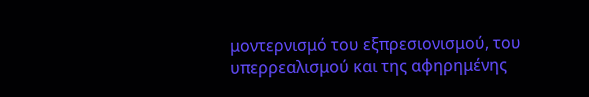μοντερνισμό του εξπρεσιονισμού, του υπερρεαλισμού και της αφηρημένης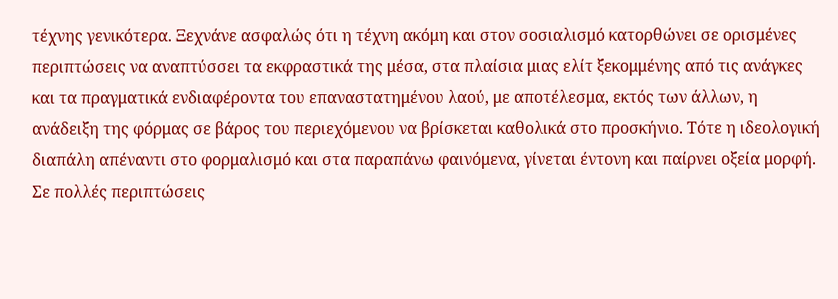τέχνης γενικότερα. Ξεχνάνε ασφαλώς ότι η τέχνη ακόμη και στον σοσιαλισμό κατορθώνει σε ορισμένες περιπτώσεις να αναπτύσσει τα εκφραστικά της μέσα, στα πλαίσια μιας ελίτ ξεκομμένης από τις ανάγκες και τα πραγματικά ενδιαφέροντα του επαναστατημένου λαού, με αποτέλεσμα, εκτός των άλλων, η ανάδειξη της φόρμας σε βάρος του περιεχόμενου να βρίσκεται καθολικά στο προσκήνιο. Τότε η ιδεολογική διαπάλη απέναντι στο φορμαλισμό και στα παραπάνω φαινόμενα, γίνεται έντονη και παίρνει οξεία μορφή. Σε πολλές περιπτώσεις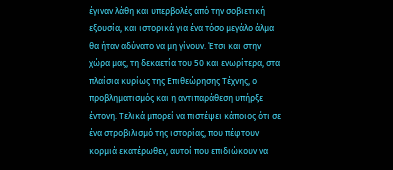έγιναν λάθη και υπερβολές από την σοβιετική εξουσία, και ιστορικά για ένα τόσο μεγάλο άλμα θα ήταν αδύνατο να μη γίνουν. Έτσι και στην χώρα μας, τη δεκαετία του 50 και ενωρίτερα, στα πλαίσια κυρίως της Επιθεώρησης Τέχνης, ο προβληματισμός και η αντιπαράθεση υπήρξε έντονη. Τελικά μπορεί να πιστέψει κάποιος ότι σε ένα στροβιλισμό της ιστορίας, που πέφτουν κορμιά εκατέρωθεν, αυτοί που επιδιώκουν να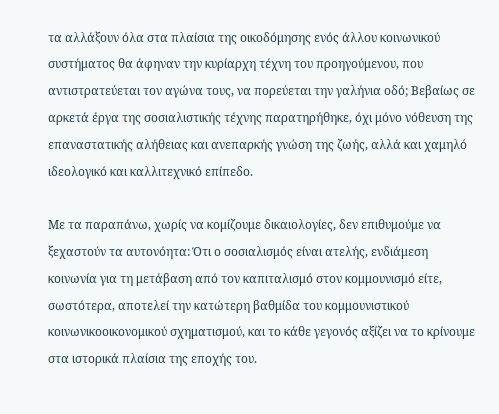τα αλλάξουν όλα στα πλαίσια της οικοδόμησης ενός άλλου κοινωνικού συστήματος θα άφηναν την κυρίαρχη τέχνη του προηγούμενου, που αντιστρατεύεται τον αγώνα τους, να πορεύεται την γαλήνια οδό; Βεβαίως σε αρκετά έργα της σοσιαλιστικής τέχνης παρατηρήθηκε, όχι μόνο νόθευση της επαναστατικής αλήθειας και ανεπαρκής γνώση της ζωής, αλλά και χαμηλό ιδεολογικό και καλλιτεχνικό επίπεδο.

Με τα παραπάνω, χωρίς να κομίζουμε δικαιολογίες, δεν επιθυμούμε να ξεχαστούν τα αυτονόητα: Ότι ο σοσιαλισμός είναι ατελής, ενδιάμεση κοινωνία για τη μετάβαση από τον καπιταλισμό στον κομμουνισμό είτε, σωστότερα, αποτελεί την κατώτερη βαθμίδα του κομμουνιστικού κοινωνικοοικονομικού σχηματισμού, και το κάθε γεγονός αξίζει να το κρίνουμε στα ιστορικά πλαίσια της εποχής του.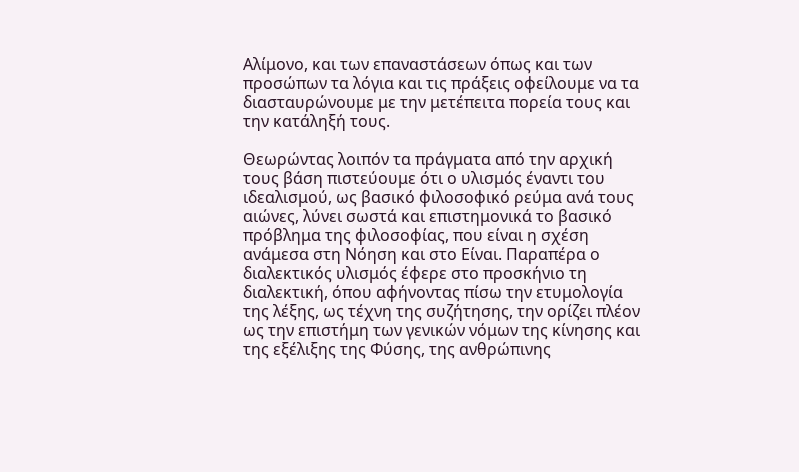Αλίμονο, και των επαναστάσεων όπως και των προσώπων τα λόγια και τις πράξεις οφείλουμε να τα διασταυρώνουμε με την μετέπειτα πορεία τους και την κατάληξή τους.

Θεωρώντας λοιπόν τα πράγματα από την αρχική τους βάση πιστεύουμε ότι ο υλισμός έναντι του ιδεαλισμού, ως βασικό φιλοσοφικό ρεύμα ανά τους αιώνες, λύνει σωστά και επιστημονικά το βασικό πρόβλημα της φιλοσοφίας, που είναι η σχέση ανάμεσα στη Νόηση και στο Είναι. Παραπέρα ο διαλεκτικός υλισμός έφερε στο προσκήνιο τη διαλεκτική, όπου αφήνοντας πίσω την ετυμολογία της λέξης, ως τέχνη της συζήτησης, την ορίζει πλέον ως την επιστήμη των γενικών νόμων της κίνησης και της εξέλιξης της Φύσης, της ανθρώπινης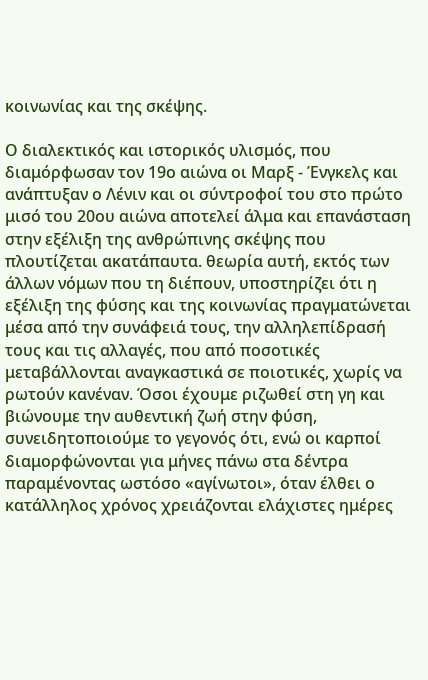κοινωνίας και της σκέψης.

Ο διαλεκτικός και ιστορικός υλισμός, που διαμόρφωσαν τον 19ο αιώνα οι Μαρξ - Ένγκελς και ανάπτυξαν ο Λένιν και οι σύντροφοί του στο πρώτο μισό του 20ου αιώνα αποτελεί άλμα και επανάσταση στην εξέλιξη της ανθρώπινης σκέψης που πλουτίζεται ακατάπαυτα. θεωρία αυτή, εκτός των άλλων νόμων που τη διέπουν, υποστηρίζει ότι η εξέλιξη της φύσης και της κοινωνίας πραγματώνεται μέσα από την συνάφειά τους, την αλληλεπίδρασή τους και τις αλλαγές, που από ποσοτικές μεταβάλλονται αναγκαστικά σε ποιοτικές, χωρίς να ρωτούν κανέναν. Όσοι έχουμε ριζωθεί στη γη και βιώνουμε την αυθεντική ζωή στην φύση, συνειδητοποιούμε το γεγονός ότι, ενώ οι καρποί διαμορφώνονται για μήνες πάνω στα δέντρα παραμένοντας ωστόσο «αγίνωτοι», όταν έλθει ο κατάλληλος χρόνος χρειάζονται ελάχιστες ημέρες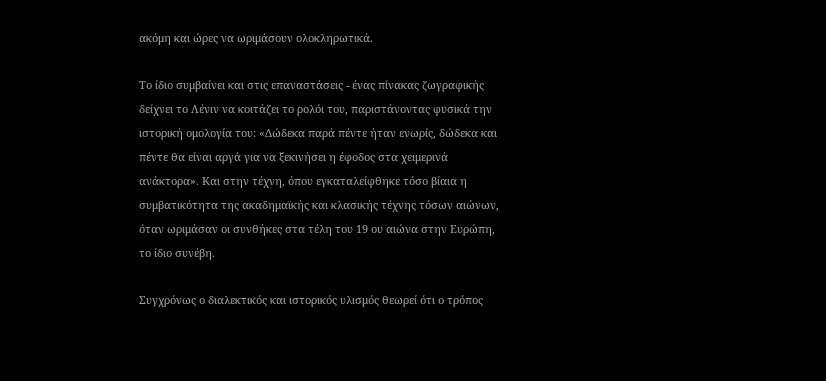ακόμη και ώρες να ωριμάσουν ολοκληρωτικά.

Το ίδιο συμβαίνει και στις επαναστάσεις - ένας πίνακας ζωγραφικής δείχνει το Λένιν να κοιτάζει το ρολόι του, παριστάνοντας φυσικά την ιστορική ομολογία του: «Δώδεκα παρά πέντε ήταν ενωρίς, δώδεκα και πέντε θα είναι αργά για να ξεκινήσει η έφοδος στα χειμερινά ανάκτορα». Και στην τέχνη, όπου εγκαταλείφθηκε τόσο βίαια η συμβατικότητα της ακαδημαϊκής και κλασικής τέχνης τόσων αιώνων, όταν ωριμάσαν οι συνθήκες στα τέλη του 19 ου αιώνα στην Ευρώπη, το ίδιο συνέβη.

Συγχρόνως ο διαλεκτικός και ιστορικός υλισμός θεωρεί ότι ο τρόπος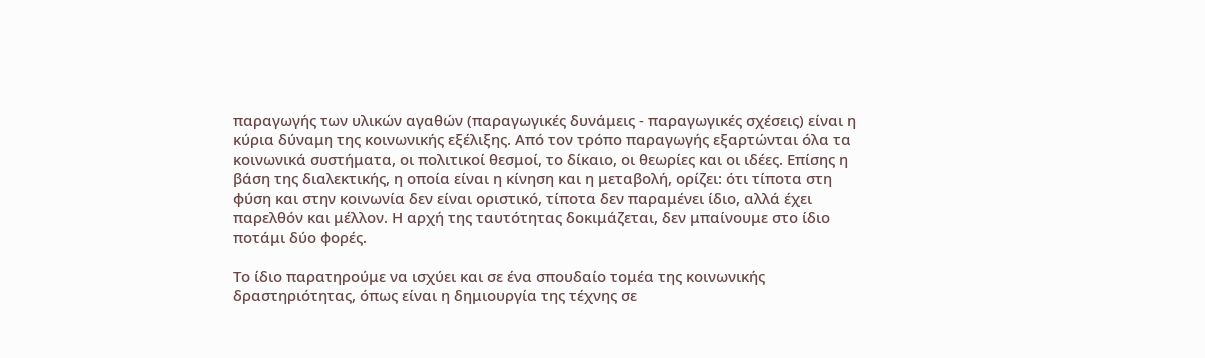παραγωγής των υλικών αγαθών (παραγωγικές δυνάμεις - παραγωγικές σχέσεις) είναι η κύρια δύναμη της κοινωνικής εξέλιξης. Από τον τρόπο παραγωγής εξαρτώνται όλα τα κοινωνικά συστήματα, οι πολιτικοί θεσμοί, το δίκαιο, οι θεωρίες και οι ιδέες. Επίσης η βάση της διαλεκτικής, η οποία είναι η κίνηση και η μεταβολή, ορίζει: ότι τίποτα στη φύση και στην κοινωνία δεν είναι οριστικό, τίποτα δεν παραμένει ίδιο, αλλά έχει παρελθόν και μέλλον. Η αρχή της ταυτότητας δοκιμάζεται, δεν μπαίνουμε στο ίδιο ποτάμι δύο φορές.

Το ίδιο παρατηρούμε να ισχύει και σε ένα σπουδαίο τομέα της κοινωνικής δραστηριότητας, όπως είναι η δημιουργία της τέχνης σε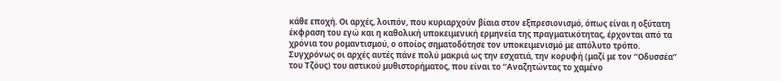κάθε εποχή. Οι αρχές, λοιπόν, που κυριαρχούν βίαια στον εξπρεσιονισμό, όπως είναι η οξύτατη έκφραση του εγώ και η καθολική υποκειμενική ερμηνεία της πραγματικότητας, έρχονται από τα χρόνια του ρομαντισμού, ο οποίος σηματοδότησε τον υποκειμενισμό με απόλυτο τρόπο. Συγχρόνως οι αρχές αυτές πάνε πολύ μακριά ως την εσχατιά, την κορυφή (μαζί με τον ‘‘Οδυσσέα’’ του Τζόυς) του αστικού μυθιστορήματος, που είναι το ‘‘Αναζητώντας το χαμένο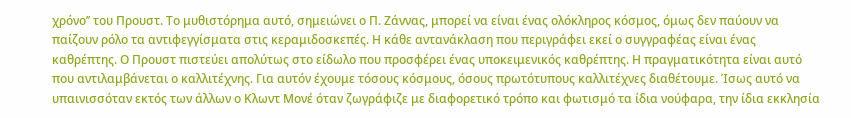χρόνο’’ του Προυστ. Το μυθιστόρημα αυτό, σημειώνει ο Π. Ζάννας, μπορεί να είναι ένας ολόκληρος κόσμος, όμως δεν παύουν να παίζουν ρόλο τα αντιφεγγίσματα στις κεραμιδοσκεπές. Η κάθε αντανάκλαση που περιγράφει εκεί ο συγγραφέας είναι ένας καθρέπτης. Ο Προυστ πιστεύει απολύτως στο είδωλο που προσφέρει ένας υποκειμενικός καθρέπτης. Η πραγματικότητα είναι αυτό που αντιλαμβάνεται ο καλλιτέχνης. Για αυτόν έχουμε τόσους κόσμους, όσους πρωτότυπους καλλιτέχνες διαθέτουμε. Ίσως αυτό να υπαινισσόταν εκτός των άλλων ο Κλωντ Μονέ όταν ζωγράφιζε με διαφορετικό τρόπο και φωτισμό τα ίδια νούφαρα, την ίδια εκκλησία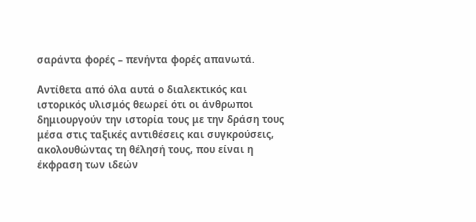σαράντα φορές – πενήντα φορές απανωτά.

Αντίθετα από όλα αυτά ο διαλεκτικός και ιστορικός υλισμός θεωρεί ότι οι άνθρωποι δημιουργούν την ιστορία τους με την δράση τους μέσα στις ταξικές αντιθέσεις και συγκρούσεις, ακολουθώντας τη θέλησή τους, που είναι η έκφραση των ιδεών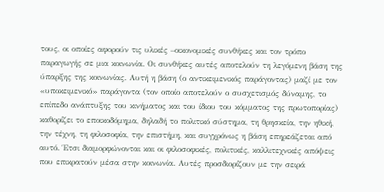τους, οι οποίες αφορούν τις υλικές –οικονομικές συνθήκες και τον τρόπο παραγωγής σε μια κοινωνία. Οι συνθήκες αυτές αποτελούν τη λεγόμενη βάση της ύπαρξης της κοινωνίας. Αυτή η βάση (ο αντικειμενικός παράγοντας) μαζί με τον «υποκειμενικό» παράγοντα (τον οποίο αποτελούν ο συσχετισμός δύναμης, το επίπεδο ανάπτυξης του κινήματος και του ίδιου του κόμματος της πρωτοπορίας) καθορίζει το εποικοδόμημα, δηλαδή το πολιτικό σύστημα, τη θρησκεία, την ηθική, την τέχνη, τη φιλοσοφία, την επιστήμη, και συγχρόνως η βάση επηρεάζεται από αυτό. Έτσι διαμορφώνονται και οι φιλοσοφικές, πολιτικές, καλλιτεχνικές απόψεις που επικρατούν μέσα στην κοινωνία. Αυτές προσδιορίζουν με την σειρά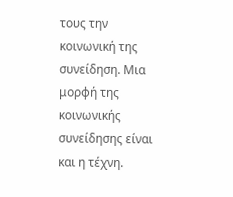τους την κοινωνική της συνείδηση. Μια μορφή της κοινωνικής συνείδησης είναι και η τέχνη.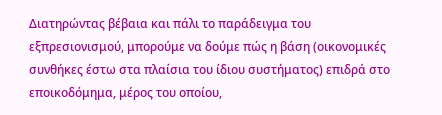Διατηρώντας βέβαια και πάλι το παράδειγμα του εξπρεσιονισμού, μπορούμε να δούμε πώς η βάση (οικονομικές συνθήκες έστω στα πλαίσια του ίδιου συστήματος) επιδρά στο εποικοδόμημα, μέρος του οποίου,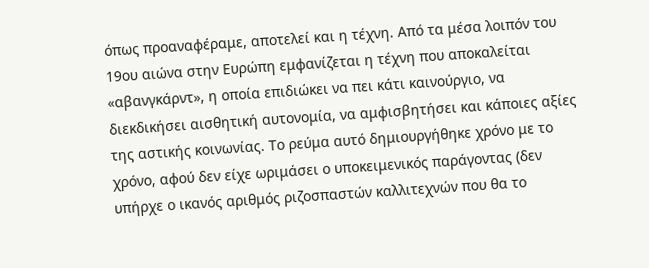όπως προαναφέραμε, αποτελεί και η τέχνη. Από τα μέσα λοιπόν του 19ου αιώνα στην Ευρώπη εμφανίζεται η τέχνη που αποκαλείται «αβανγκάρντ», η οποία επιδιώκει να πει κάτι καινούργιο, να διεκδικήσει αισθητική αυτονομία, να αμφισβητήσει και κάποιες αξίες της αστικής κοινωνίας. Το ρεύμα αυτό δημιουργήθηκε χρόνο με το χρόνο, αφού δεν είχε ωριμάσει ο υποκειμενικός παράγοντας (δεν υπήρχε ο ικανός αριθμός ριζοσπαστών καλλιτεχνών που θα το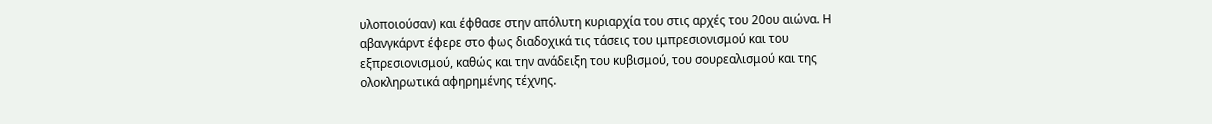υλοποιούσαν) και έφθασε στην απόλυτη κυριαρχία του στις αρχές του 20ου αιώνα. Η αβανγκάρντ έφερε στο φως διαδοχικά τις τάσεις του ιμπρεσιονισμού και του εξπρεσιονισμού, καθώς και την ανάδειξη του κυβισμού, του σουρεαλισμού και της ολοκληρωτικά αφηρημένης τέχνης.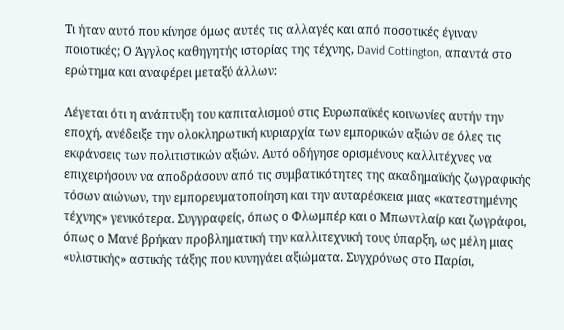Τι ήταν αυτό που κίνησε όμως αυτές τις αλλαγές και από ποσοτικές έγιναν ποιοτικές; Ο Άγγλος καθηγητής ιστορίας της τέχνης, David Cottington, απαντά στο ερώτημα και αναφέρει μεταξύ άλλων:

Λέγεται ότι η ανάπτυξη του καπιταλισμού στις Ευρωπαϊκές κοινωνίες αυτήν την εποχή, ανέδειξε την ολοκληρωτική κυριαρχία των εμπορικών αξιών σε όλες τις εκφάνσεις των πολιτιστικών αξιών. Αυτό οδήγησε ορισμένους καλλιτέχνες να επιχειρήσουν να αποδράσουν από τις συμβατικότητες της ακαδημαϊκής ζωγραφικής τόσων αιώνων, την εμπορευματοποίηση και την αυταρέσκεια μιας «κατεστημένης τέχνης» γενικότερα. Συγγραφείς, όπως ο Φλωμπέρ και ο Μπωντλαίρ και ζωγράφοι, όπως ο Μανέ βρήκαν προβληματική την καλλιτεχνική τους ύπαρξη, ως μέλη μιας «υλιστικής» αστικής τάξης που κυνηγάει αξιώματα. Συγχρόνως στο Παρίσι,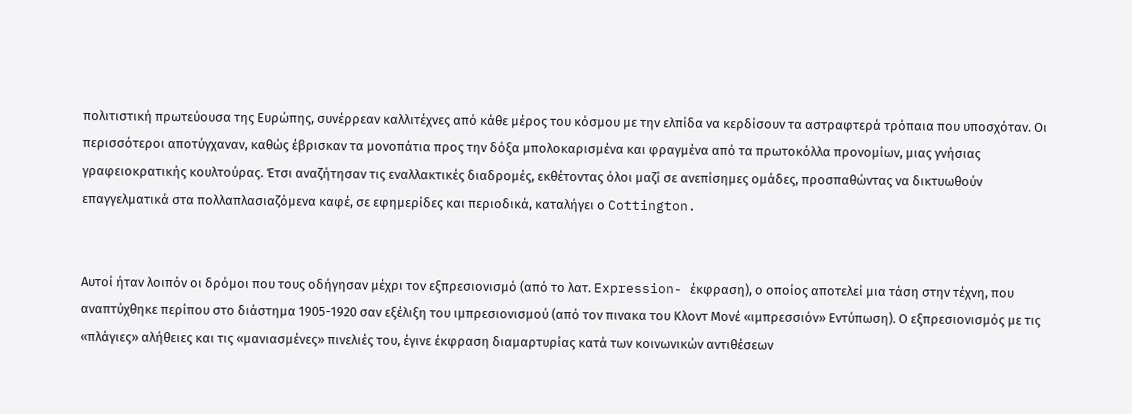πολιτιστική πρωτεύουσα της Ευρώπης, συνέρρεαν καλλιτέχνες από κάθε μέρος του κόσμου με την ελπίδα να κερδίσουν τα αστραφτερά τρόπαια που υποσχόταν. Οι περισσότεροι αποτύγχαναν, καθώς έβρισκαν τα μονοπάτια προς την δόξα μπολοκαρισμένα και φραγμένα από τα πρωτοκόλλα προνομίων, μιας γνήσιας γραφειοκρατικής κουλτούρας. Έτσι αναζήτησαν τις εναλλακτικές διαδρομές, εκθέτοντας όλοι μαζί σε ανεπίσημες ομάδες, προσπαθώντας να δικτυωθούν επαγγελματικά στα πολλαπλασιαζόμενα καφέ, σε εφημερίδες και περιοδικά, καταλήγει ο Cottington.


Αυτοί ήταν λοιπόν οι δρόμοι που τους οδήγησαν μέχρι τον εξπρεσιονισμό (από το λατ. Expression- έκφραση), ο οποίος αποτελεί μια τάση στην τέχνη, που αναπτύχθηκε περίπου στο διάστημα 1905-1920 σαν εξέλιξη του ιμπρεσιονισμού (από τον πινακα του Κλοντ Μονέ «ιμπρεσσιόν» Εντύπωση). Ο εξπρεσιονισμός με τις «πλάγιες» αλήθειες και τις «μανιασμένες» πινελιές του, έγινε έκφραση διαμαρτυρίας κατά των κοινωνικών αντιθέσεων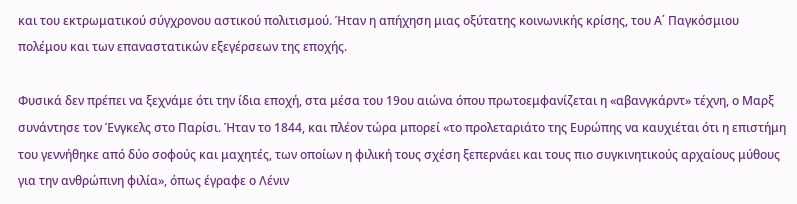και του εκτρωματικού σύγχρονου αστικού πολιτισμού. Ήταν η απήχηση μιας οξύτατης κοινωνικής κρίσης, του Α΄ Παγκόσμιου πολέμου και των επαναστατικών εξεγέρσεων της εποχής.

Φυσικά δεν πρέπει να ξεχνάμε ότι την ίδια εποχή, στα μέσα του 19ου αιώνα όπου πρωτοεμφανίζεται η «αβανγκάρντ» τέχνη, ο Μαρξ συνάντησε τον Ένγκελς στο Παρίσι. Ήταν το 1844, και πλέον τώρα μπορεί «το προλεταριάτο της Ευρώπης να καυχιέται ότι η επιστήμη του γεννήθηκε από δύο σοφούς και μαχητές, των οποίων η φιλική τους σχέση ξεπερνάει και τους πιο συγκινητικούς αρχαίους μύθους για την ανθρώπινη φιλία», όπως έγραφε ο Λένιν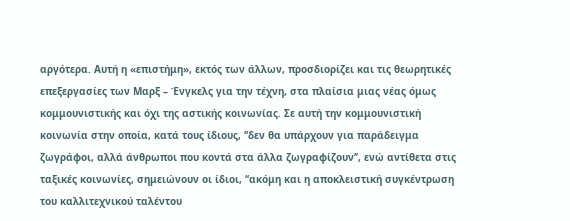αργότερα. Αυτή η «επιστήμη», εκτός των άλλων, προσδιορίζει και τις θεωρητικές επεξεργασίες των Μαρξ – Ένγκελς για την τέχνη, στα πλαίσια μιας νέας όμως κομμουνιστικής και όχι της αστικής κοινωνίας. Σε αυτή την κομμουνιστική κοινωνία στην οποία, κατά τους ίδιους, ‘‘δεν θα υπάρχουν για παράδειγμα ζωγράφοι, αλλά άνθρωποι που κοντά στα άλλα ζωγραφίζουν’’, ενώ αντίθετα στις ταξικές κοινωνίες, σημειώνουν οι ίδιοι, ‘‘ακόμη και η αποκλειστική συγκέντρωση του καλλιτεχνικού ταλέντου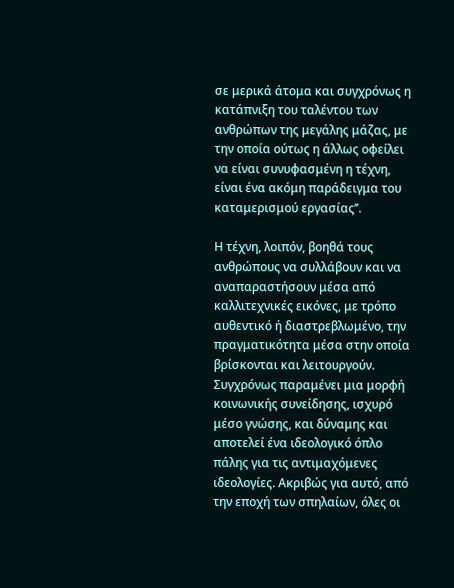σε μερικά άτομα και συγχρόνως η κατάπνιξη του ταλέντου των ανθρώπων της μεγάλης μάζας, με την οποία ούτως η άλλως οφείλει να είναι συνυφασμένη η τέχνη, είναι ένα ακόμη παράδειγμα του καταμερισμού εργασίας’’.

Η τέχνη, λοιπόν, βοηθά τους ανθρώπους να συλλάβουν και να αναπαραστήσουν μέσα από καλλιτεχνικές εικόνες, με τρόπο αυθεντικό ή διαστρεβλωμένο, την πραγματικότητα μέσα στην οποία βρίσκονται και λειτουργούν. Συγχρόνως παραμένει μια μορφή κοινωνικής συνείδησης, ισχυρό μέσο γνώσης, και δύναμης και αποτελεί ένα ιδεολογικό όπλο πάλης για τις αντιμαχόμενες ιδεολογίες. Ακριβώς για αυτό, από την εποχή των σπηλαίων, όλες οι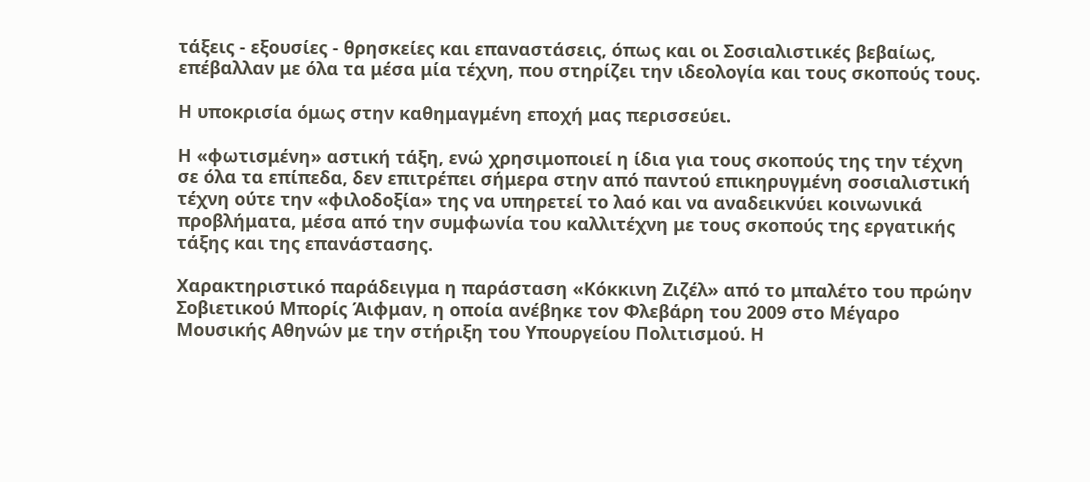τάξεις - εξουσίες - θρησκείες και επαναστάσεις, όπως και οι Σοσιαλιστικές βεβαίως, επέβαλλαν με όλα τα μέσα μία τέχνη, που στηρίζει την ιδεολογία και τους σκοπούς τους.

Η υποκρισία όμως στην καθημαγμένη εποχή μας περισσεύει.

Η «φωτισμένη» αστική τάξη, ενώ χρησιμοποιεί η ίδια για τους σκοπούς της την τέχνη σε όλα τα επίπεδα, δεν επιτρέπει σήμερα στην από παντού επικηρυγμένη σοσιαλιστική τέχνη ούτε την «φιλοδοξία» της να υπηρετεί το λαό και να αναδεικνύει κοινωνικά προβλήματα, μέσα από την συμφωνία του καλλιτέχνη με τους σκοπούς της εργατικής τάξης και της επανάστασης.

Χαρακτηριστικό παράδειγμα η παράσταση «Κόκκινη Ζιζέλ» από το μπαλέτο του πρώην Σοβιετικού Μπορίς Άιφμαν, η οποία ανέβηκε τον Φλεβάρη του 2009 στο Μέγαρο Μουσικής Αθηνών με την στήριξη του Υπουργείου Πολιτισμού. Η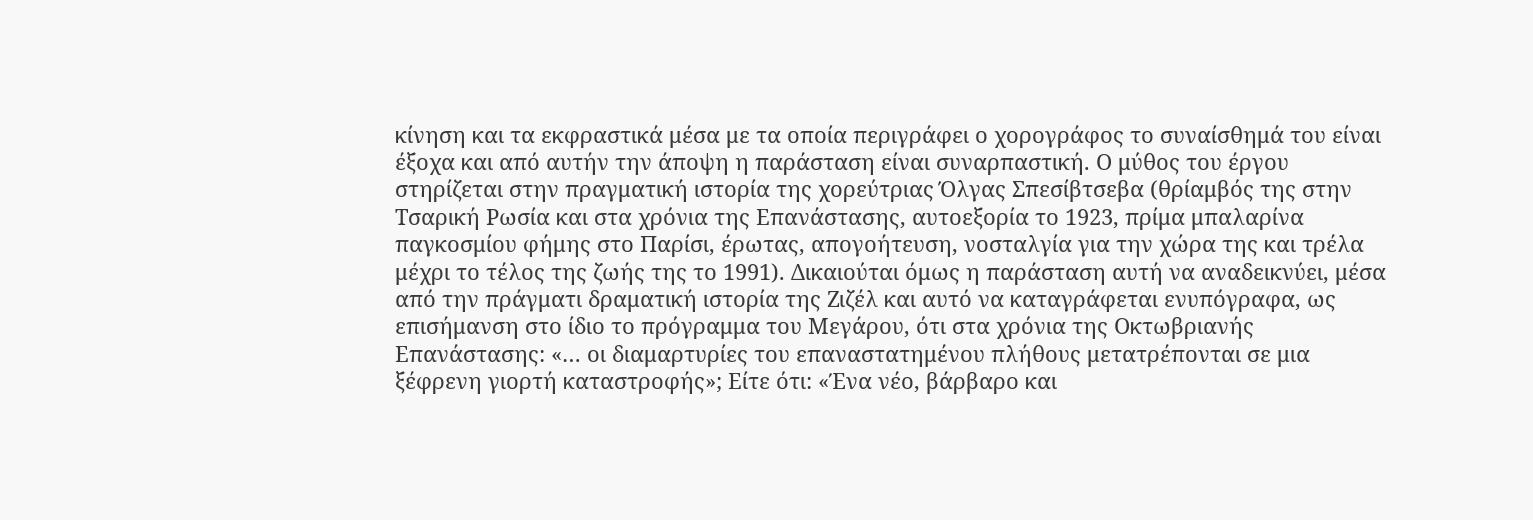κίνηση και τα εκφραστικά μέσα με τα οποία περιγράφει ο χορογράφος το συναίσθημά του είναι έξοχα και από αυτήν την άποψη η παράσταση είναι συναρπαστική. Ο μύθος του έργου στηρίζεται στην πραγματική ιστορία της χορεύτριας Όλγας Σπεσίβτσεβα (θρίαμβός της στην Τσαρική Ρωσία και στα χρόνια της Επανάστασης, αυτοεξορία το 1923, πρίμα μπαλαρίνα παγκοσμίου φήμης στο Παρίσι, έρωτας, απογοήτευση, νοσταλγία για την χώρα της και τρέλα μέχρι το τέλος της ζωής της το 1991). Δικαιούται όμως η παράσταση αυτή να αναδεικνύει, μέσα από την πράγματι δραματική ιστορία της Ζιζέλ και αυτό να καταγράφεται ενυπόγραφα, ως επισήμανση στο ίδιο το πρόγραμμα του Μεγάρου, ότι στα χρόνια της Οκτωβριανής Επανάστασης: «… οι διαμαρτυρίες του επαναστατημένου πλήθους μετατρέπονται σε μια ξέφρενη γιορτή καταστροφής»; Είτε ότι: «Ένα νέο, βάρβαρο και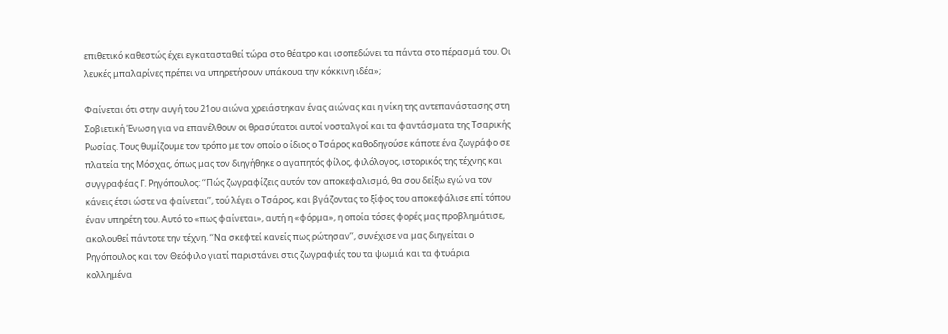επιθετικό καθεστώς έχει εγκατασταθεί τώρα στο θέατρο και ισοπεδώνει τα πάντα στο πέρασμά του. Οι λευκές μπαλαρίνες πρέπει να υπηρετήσουν υπάκουα την κόκκινη ιδέα»;

Φαίνεται ότι στην αυγή του 21ου αιώνα χρειάστηκαν ένας αιώνας και η νίκη της αντεπανάστασης στη Σοβιετική Ένωση για να επανέλθουν οι θρασύτατοι αυτοί νοσταλγοί και τα φαντάσματα της Τσαρικής Ρωσίας. Τους θυμίζουμε τον τρόπο με τον οποίο ο ίδιος ο Τσάρος καθοδηγούσε κάποτε ένα ζωγράφο σε πλατεία της Μόσχας, όπως μας τον διηγήθηκε ο αγαπητός φίλος, φιλόλογος, ιστορικός της τέχνης και συγγραφέας Γ. Ρηγόπουλος: ‘‘Πώς ζωγραφίζεις αυτόν τον αποκεφαλισμό, θα σου δείξω εγώ να τον κάνεις έτσι ώστε να φαίνεται’’, τού λέγει ο Τσάρος, και βγάζοντας το ξίφος του αποκεφάλισε επί τόπου έναν υπηρέτη του. Αυτό το «πως φαίνεται», αυτή η «φόρμα», η οποία τόσες φορές μας προβλημάτισε, ακολουθεί πάντοτε την τέχνη. ‘‘Να σκεφτεί κανείς πως ρώτησαν’’, συνέχισε να μας διηγείται ο Ρηγόπουλος και τον Θεόφιλο γιατί παριστάνει στις ζωγραφιές του τα ψωμιά και τα φτυάρια κολλημένα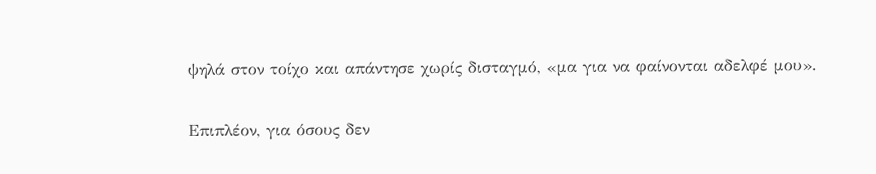ψηλά στον τοίχο και απάντησε χωρίς δισταγμό, «μα για να φαίνονται αδελφέ μου».

Επιπλέον, για όσους δεν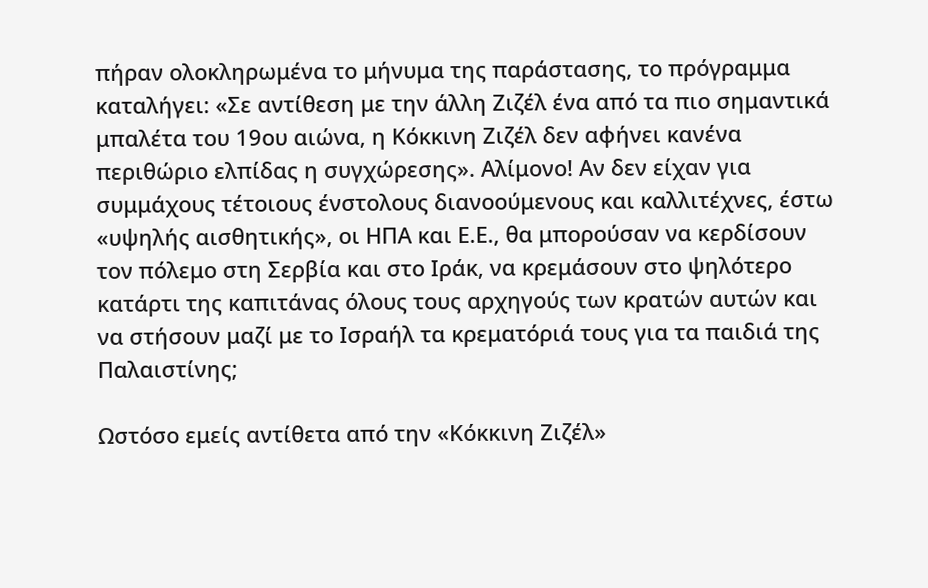πήραν ολοκληρωμένα το μήνυμα της παράστασης, το πρόγραμμα καταλήγει: «Σε αντίθεση με την άλλη Ζιζέλ ένα από τα πιο σημαντικά μπαλέτα του 19ου αιώνα, η Κόκκινη Ζιζέλ δεν αφήνει κανένα περιθώριο ελπίδας η συγχώρεσης». Αλίμονο! Αν δεν είχαν για συμμάχους τέτοιους ένστολους διανοούμενους και καλλιτέχνες, έστω «υψηλής αισθητικής», οι ΗΠΑ και Ε.Ε., θα μπορούσαν να κερδίσουν τον πόλεμο στη Σερβία και στο Ιράκ, να κρεμάσουν στο ψηλότερο κατάρτι της καπιτάνας όλους τους αρχηγούς των κρατών αυτών και να στήσουν μαζί με το Ισραήλ τα κρεματόριά τους για τα παιδιά της Παλαιστίνης;

Ωστόσο εμείς αντίθετα από την «Κόκκινη Ζιζέλ»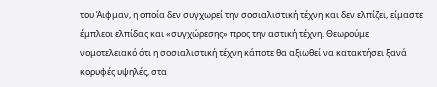του Άιφμαν, η οποία δεν συγχωρεί την σοσιαλιστική τέχνη και δεν ελπίζει, είμαστε έμπλεοι ελπίδας και «συγχώρεσης» προς την αστική τέχνη. Θεωρούμε νομοτελειακό ότι η σοσιαλιστική τέχνη κάποτε θα αξιωθεί να κατακτήσει ξανά κορυφές υψηλές, στα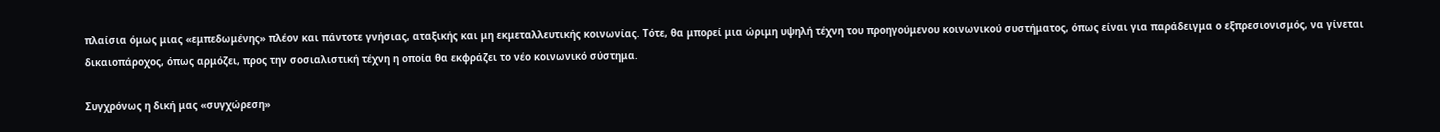πλαίσια όμως μιας «εμπεδωμένης» πλέον και πάντοτε γνήσιας, αταξικής και μη εκμεταλλευτικής κοινωνίας. Τότε, θα μπορεί μια ώριμη υψηλή τέχνη του προηγούμενου κοινωνικού συστήματος, όπως είναι για παράδειγμα ο εξπρεσιονισμός, να γίνεται δικαιοπάροχος, όπως αρμόζει, προς την σοσιαλιστική τέχνη η οποία θα εκφράζει το νέο κοινωνικό σύστημα.

Συγχρόνως η δική μας «συγχώρεση»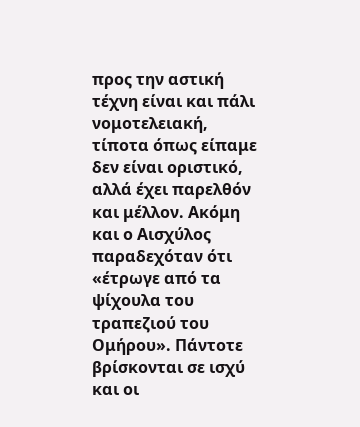προς την αστική τέχνη είναι και πάλι νομοτελειακή, τίποτα όπως είπαμε δεν είναι οριστικό, αλλά έχει παρελθόν και μέλλον. Ακόμη και ο Αισχύλος παραδεχόταν ότι «έτρωγε από τα ψίχουλα του τραπεζιού του Ομήρου». Πάντοτε βρίσκονται σε ισχύ και οι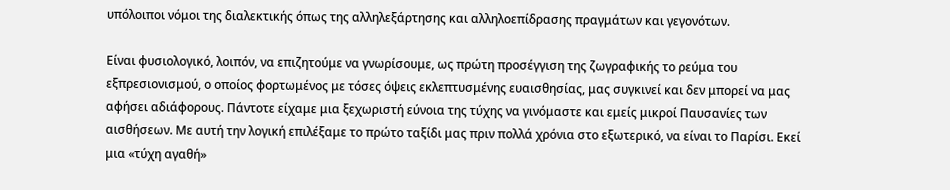υπόλοιποι νόμοι της διαλεκτικής όπως της αλληλεξάρτησης και αλληλοεπίδρασης πραγμάτων και γεγονότων.

Είναι φυσιολογικό, λοιπόν, να επιζητούμε να γνωρίσουμε, ως πρώτη προσέγγιση της ζωγραφικής το ρεύμα του εξπρεσιονισμού, ο οποίος φορτωμένος με τόσες όψεις εκλεπτυσμένης ευαισθησίας, μας συγκινεί και δεν μπορεί να μας αφήσει αδιάφορους. Πάντοτε είχαμε μια ξεχωριστή εύνοια της τύχης να γινόμαστε και εμείς μικροί Παυσανίες των αισθήσεων. Με αυτή την λογική επιλέξαμε το πρώτο ταξίδι μας πριν πολλά χρόνια στο εξωτερικό, να είναι το Παρίσι. Εκεί μια «τύχη αγαθή»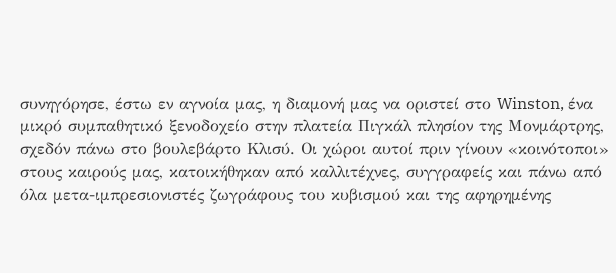συνηγόρησε, έστω εν αγνοία μας, η διαμονή μας να οριστεί στο Winston, ένα μικρό συμπαθητικό ξενοδοχείο στην πλατεία Πιγκάλ πλησίον της Μονμάρτρης, σχεδόν πάνω στο βουλεβάρτο Κλισύ. Οι χώροι αυτοί πριν γίνουν «κοινότοποι» στους καιρούς μας, κατοικήθηκαν από καλλιτέχνες, συγγραφείς και πάνω από όλα μετα-ιμπρεσιονιστές ζωγράφους του κυβισμού και της αφηρημένης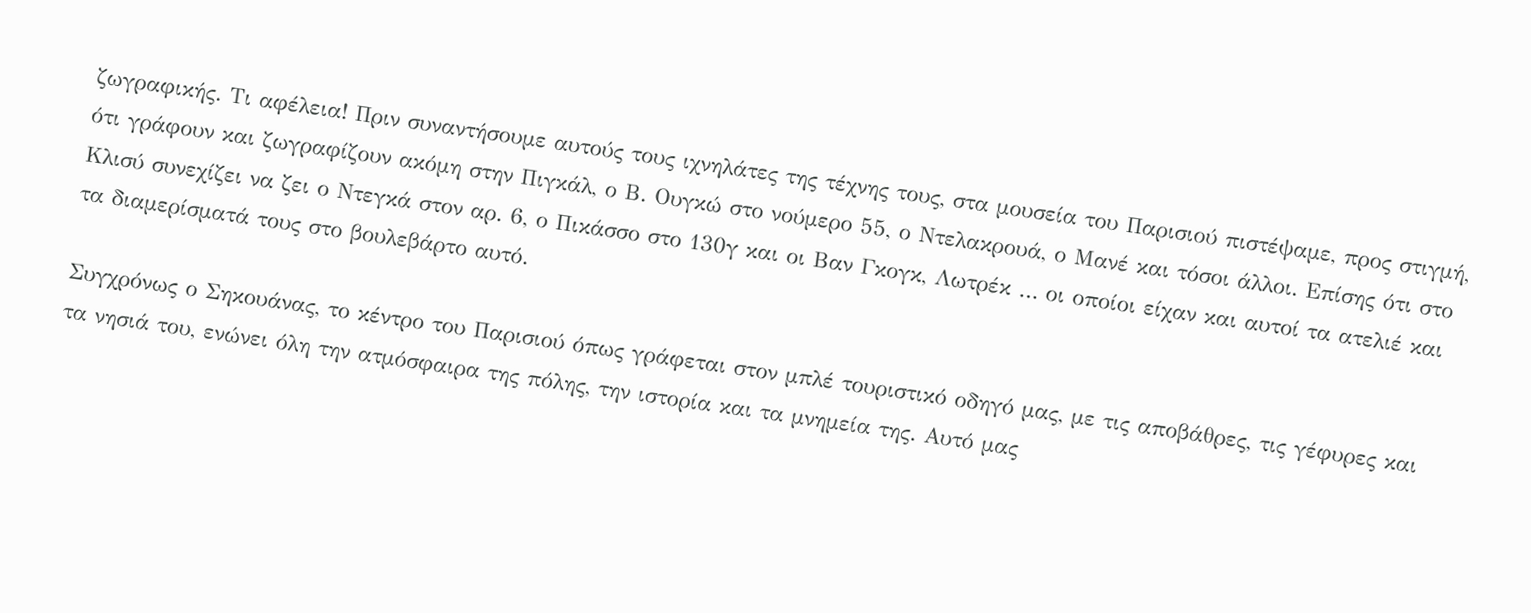ζωγραφικής. Τι αφέλεια! Πριν συναντήσουμε αυτούς τους ιχνηλάτες της τέχνης τους, στα μουσεία του Παρισιού πιστέψαμε, προς στιγμή, ότι γράφουν και ζωγραφίζουν ακόμη στην Πιγκάλ, ο Β. Ουγκώ στο νούμερο 55, ο Ντελακρουά, ο Μανέ και τόσοι άλλοι. Επίσης ότι στο Κλισύ συνεχίζει να ζει ο Ντεγκά στον αρ. 6, ο Πικάσσο στο 130γ και οι Βαν Γκογκ, Λωτρέκ … οι οποίοι είχαν και αυτοί τα ατελιέ και τα διαμερίσματά τους στο βουλεβάρτο αυτό.

Συγχρόνως ο Σηκουάνας, το κέντρο του Παρισιού όπως γράφεται στον μπλέ τουριστικό οδηγό μας, με τις αποβάθρες, τις γέφυρες και τα νησιά του, ενώνει όλη την ατμόσφαιρα της πόλης, την ιστορία και τα μνημεία της. Αυτό μας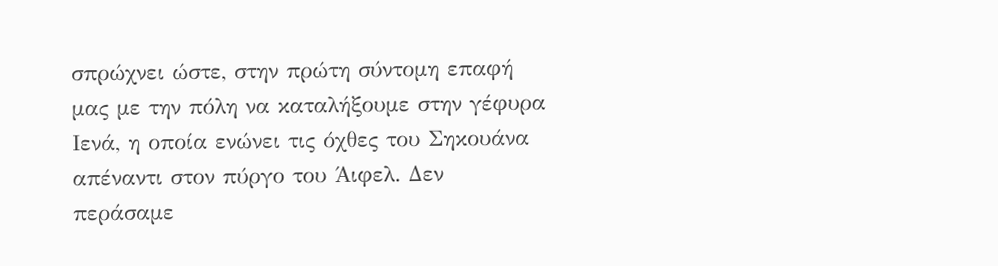σπρώχνει ώστε, στην πρώτη σύντομη επαφή μας με την πόλη να καταλήξουμε στην γέφυρα Ιενά, η οποία ενώνει τις όχθες του Σηκουάνα απέναντι στον πύργο του Άιφελ. Δεν περάσαμε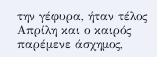την γέφυρα, ήταν τέλος Απρίλη και ο καιρός παρέμενε άσχημος,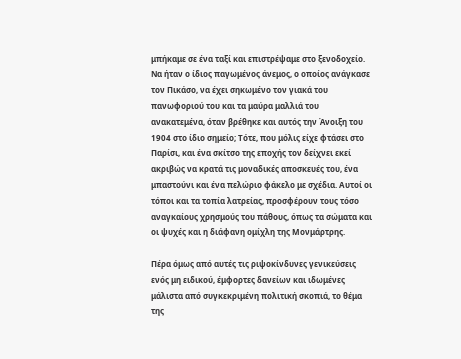μπήκαμε σε ένα ταξί και επιστρέψαμε στο ξενοδοχείο. Να ήταν ο ίδιος παγωμένος άνεμος, ο οποίος ανάγκασε τον Πικάσο, να έχει σηκωμένο τον γιακά του πανωφοριού του και τα μαύρα μαλλιά του ανακατεμένα, όταν βρέθηκε και αυτός την Άνοιξη του 1904 στο ίδιο σημείο; Τότε, που μόλις είχε φτάσει στο Παρίσι, και ένα σκίτσο της εποχής τον δείχνει εκεί ακριβώς να κρατά τις μοναδικές αποσκευές του, ένα μπαστούνι και ένα πελώριο φάκελο με σχέδια. Αυτοί οι τόποι και τα τοπία λατρείας, προσφέρουν τους τόσο αναγκαίους χρησμούς του πάθους, όπως τα σώματα και οι ψυχές και η διάφανη ομίχλη της Μονμάρτρης.

Πέρα όμως από αυτές τις ριψοκίνδυνες γενικεύσεις ενός μη ειδικού, έμφορτες δανείων και ιδωμένες μάλιστα από συγκεκριμένη πολιτική σκοπιά, το θέμα της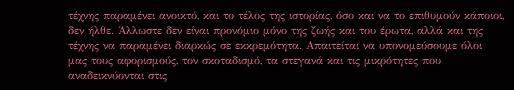τέχνης παραμένει ανοικτό, και το τέλος της ιστορίας, όσο και να το επιθυμούν κάποιοι, δεν ήλθε. Άλλωστε δεν είναι προνόμιο μόνο της ζωής και του έρωτα, αλλά και της τέχνης να παραμένει διαρκώς σε εκκρεμότητα. Απαιτείται να υπονομεύσουμε όλοι μας τους αφορισμούς, τον σκοταδισμό, τα στεγανά και τις μικρότητες που αναδεικνύονται στις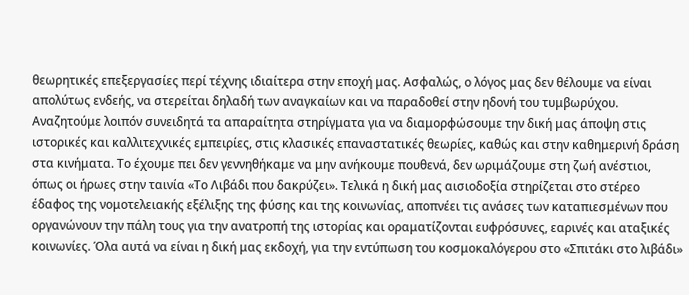θεωρητικές επεξεργασίες περί τέχνης ιδιαίτερα στην εποχή μας. Ασφαλώς, ο λόγος μας δεν θέλουμε να είναι απολύτως ενδεής, να στερείται δηλαδή των αναγκαίων και να παραδοθεί στην ηδονή του τυμβωρύχου. Αναζητούμε λοιπόν συνειδητά τα απαραίτητα στηρίγματα για να διαμορφώσουμε την δική μας άποψη στις ιστορικές και καλλιτεχνικές εμπειρίες, στις κλασικές επαναστατικές θεωρίες, καθώς και στην καθημερινή δράση στα κινήματα. Το έχουμε πει δεν γεννηθήκαμε να μην ανήκουμε πουθενά, δεν ωριμάζουμε στη ζωή ανέστιοι, όπως οι ήρωες στην ταινία «Το Λιβάδι που δακρύζει». Τελικά η δική μας αισιοδοξία στηρίζεται στο στέρεο έδαφος της νομοτελειακής εξέλιξης της φύσης και της κοινωνίας, αποπνέει τις ανάσες των καταπιεσμένων που οργανώνουν την πάλη τους για την ανατροπή της ιστορίας και οραματίζονται ευφρόσυνες, εαρινές και αταξικές κοινωνίες. Όλα αυτά να είναι η δική μας εκδοχή, για την εντύπωση του κοσμοκαλόγερου στο «Σπιτάκι στο λιβάδι»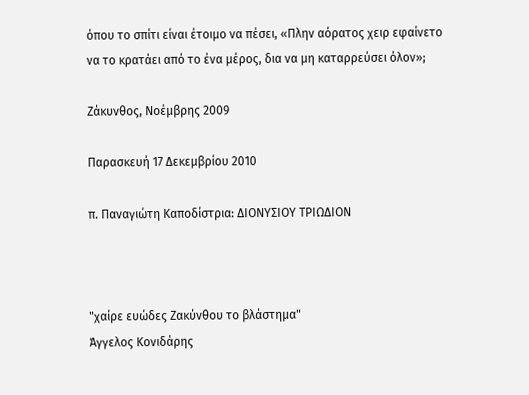όπου το σπίτι είναι έτοιμο να πέσει, «Πλην αόρατος χειρ εφαίνετο να το κρατάει από το ένα μέρος, δια να μη καταρρεύσει όλον»;

Ζάκυνθος, Νοέμβρης 2009

Παρασκευή 17 Δεκεμβρίου 2010

π. Παναγιώτη Καποδίστρια: ΔΙΟΝΥΣΙΟΥ ΤΡΙΩΔΙΟΝ



"χαίρε ευώδες Ζακύνθου το βλάστημα"
Άγγελος Κονιδάρης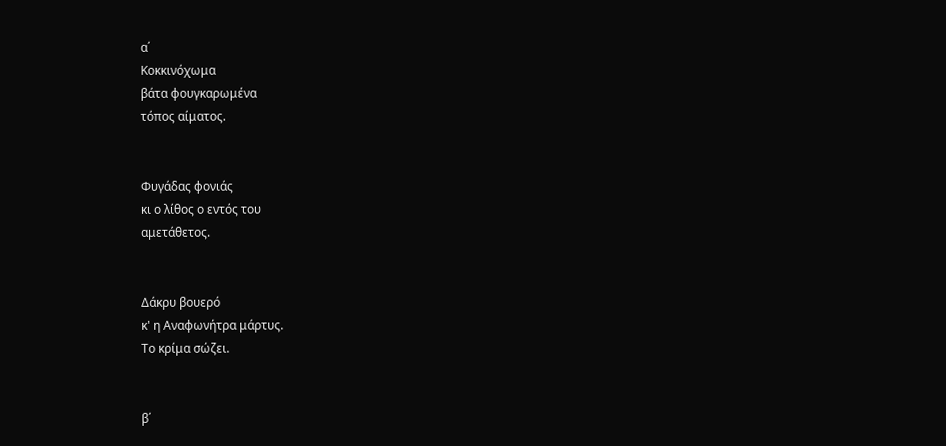α΄
Κοκκινόχωμα
βάτα φουγκαρωμένα
τόπος αίματος.


Φυγάδας φονιάς
κι ο λίθος ο εντός του
αμετάθετος.


Δάκρυ βουερό
κ' η Αναφωνήτρα μάρτυς.
Το κρίμα σώζει.


β΄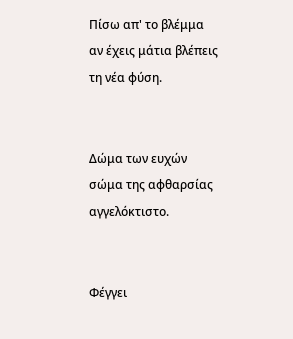Πίσω απ' το βλέμμα
αν έχεις μάτια βλέπεις
τη νέα φύση.


Δώμα των ευχών
σώμα της αφθαρσίας
αγγελόκτιστο.


Φέγγει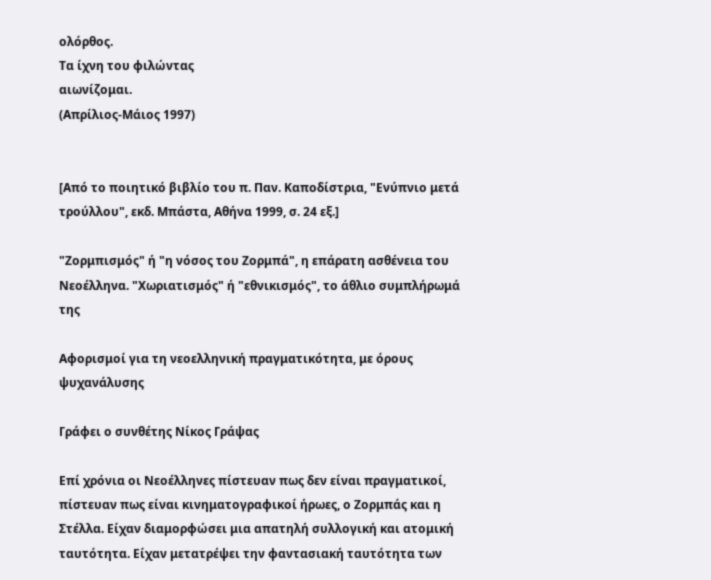ολόρθος.
Τα ίχνη του φιλώντας
αιωνίζομαι.
(Απρίλιος-Μάιος 1997)


[Από το ποιητικό βιβλίο του π. Παν. Καποδίστρια, "Ενύπνιο μετά τρούλλου", εκδ. Μπάστα, Αθήνα 1999, σ. 24 εξ.]

"Ζορμπισμός" ή "η νόσος του Ζορμπά", η επάρατη ασθένεια του Νεοέλληνα. "Χωριατισμός" ή "εθνικισμός", το άθλιο συμπλήρωμά της

Αφορισμοί για τη νεοελληνική πραγματικότητα, με όρους ψυχανάλυσης

Γράφει ο συνθέτης Νίκος Γράψας

Επί χρόνια οι Νεοέλληνες πίστευαν πως δεν είναι πραγματικοί, πίστευαν πως είναι κινηματογραφικοί ήρωες, ο Ζορμπάς και η Στέλλα. Είχαν διαμορφώσει μια απατηλή συλλογική και ατομική ταυτότητα. Είχαν μετατρέψει την φαντασιακή ταυτότητα των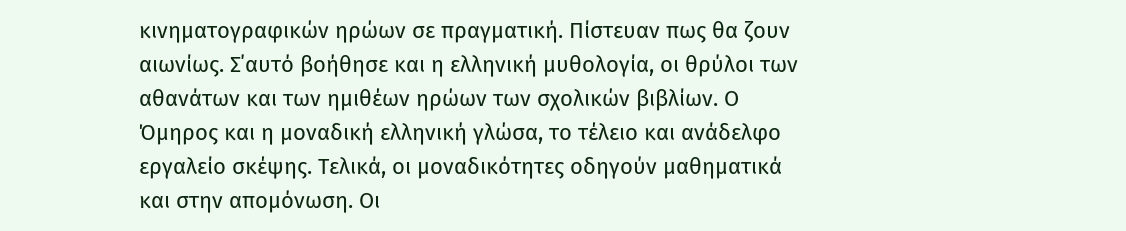κινηματογραφικών ηρώων σε πραγματική. Πίστευαν πως θα ζουν αιωνίως. Σ΄αυτό βοήθησε και η ελληνική μυθολογία, οι θρύλοι των αθανάτων και των ημιθέων ηρώων των σχολικών βιβλίων. Ο Όμηρος και η μοναδική ελληνική γλώσα, το τέλειο και ανάδελφο εργαλείο σκέψης. Τελικά, οι μοναδικότητες οδηγούν μαθηματικά και στην απομόνωση. Οι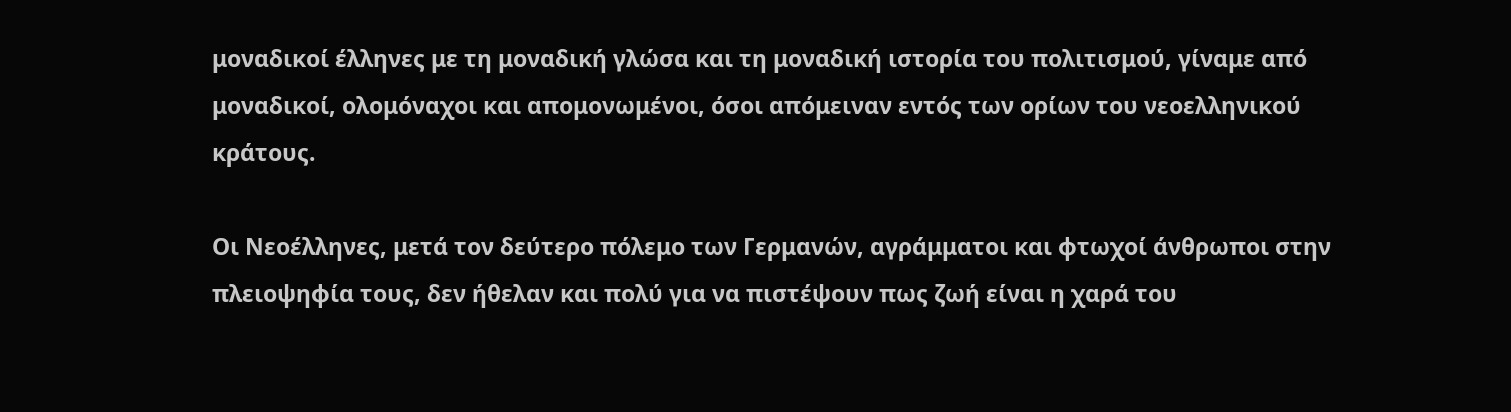μοναδικοί έλληνες με τη μοναδική γλώσα και τη μοναδική ιστορία του πολιτισμού, γίναμε από μοναδικοί, ολομόναχοι και απομονωμένοι, όσοι απόμειναν εντός των ορίων του νεοελληνικού κράτους.

Οι Νεοέλληνες, μετά τον δεύτερο πόλεμο των Γερμανών, αγράμματοι και φτωχοί άνθρωποι στην πλειοψηφία τους, δεν ήθελαν και πολύ για να πιστέψουν πως ζωή είναι η χαρά του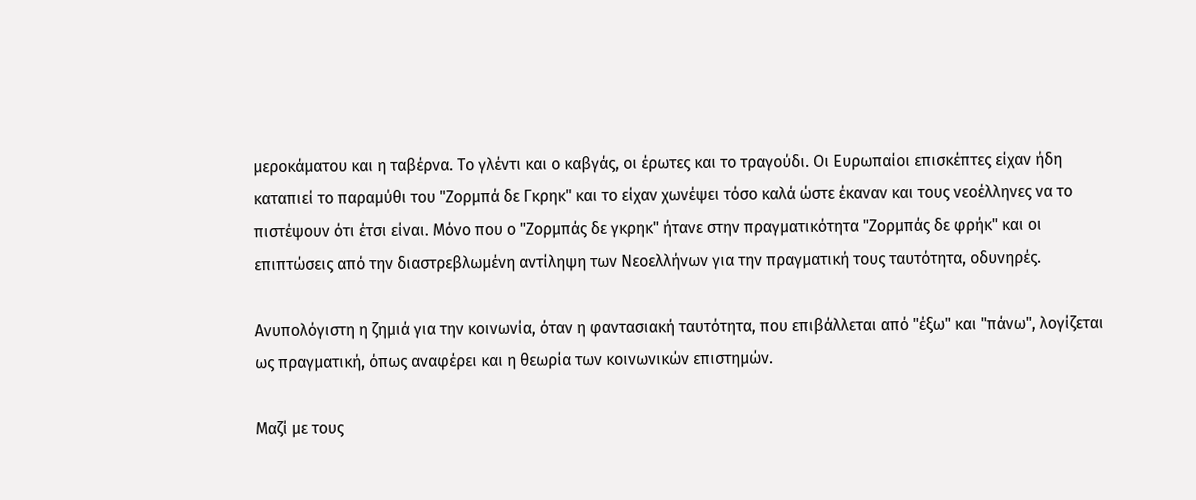μεροκάματου και η ταβέρνα. Το γλέντι και ο καβγάς, οι έρωτες και το τραγούδι. Οι Ευρωπαίοι επισκέπτες είχαν ήδη καταπιεί το παραμύθι του "Ζορμπά δε Γκρηκ" και το είχαν χωνέψει τόσο καλά ώστε έκαναν και τους νεοέλληνες να το πιστέψουν ότι έτσι είναι. Μόνο που ο "Ζορμπάς δε γκρηκ" ήτανε στην πραγματικότητα "Ζορμπάς δε φρήκ" και οι επιπτώσεις από την διαστρεβλωμένη αντίληψη των Νεοελλήνων για την πραγματική τους ταυτότητα, οδυνηρές.

Ανυπολόγιστη η ζημιά για την κοινωνία, όταν η φαντασιακή ταυτότητα, που επιβάλλεται από "έξω" και "πάνω", λογίζεται ως πραγματική, όπως αναφέρει και η θεωρία των κοινωνικών επιστημών.

Μαζί με τους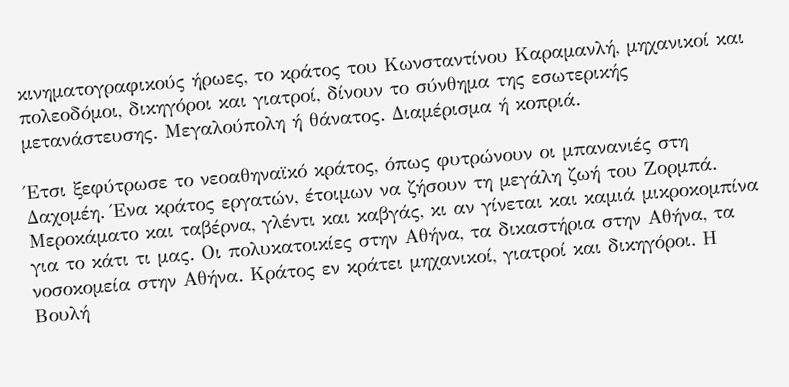κινηματογραφικούς ήρωες, το κράτος του Κωνσταντίνου Καραμανλή, μηχανικοί και πολεοδόμοι, δικηγόροι και γιατροί, δίνουν το σύνθημα της εσωτερικής μετανάστευσης. Μεγαλούπολη ή θάνατος. Διαμέρισμα ή κοπριά.

Έτσι ξεφύτρωσε το νεοαθηναϊκό κράτος, όπως φυτρώνουν οι μπανανιές στη Δαχομέη. Ένα κράτος εργατών, έτοιμων να ζήσουν τη μεγάλη ζωή του Ζορμπά. Μεροκάματο και ταβέρνα, γλέντι και καβγάς, κι αν γίνεται και καμιά μικροκομπίνα για το κάτι τι μας. Οι πολυκατοικίες στην Αθήνα, τα δικαστήρια στην Αθήνα, τα νοσοκομεία στην Αθήνα. Κράτος εν κράτει μηχανικοί, γιατροί και δικηγόροι. Η Βουλή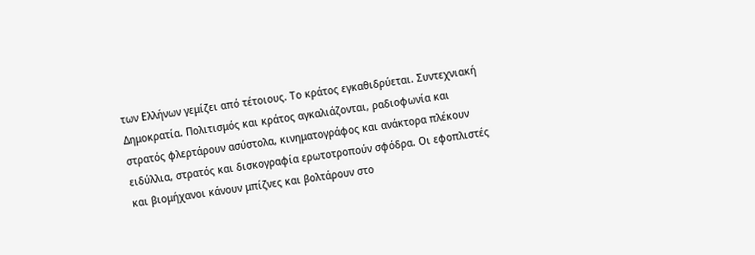των Ελλήνων γεμίζει από τέτοιους. Το κράτος εγκαθιδρύεται. Συντεχνιακή Δημοκρατία. Πολιτισμός και κράτος αγκαλιάζονται, ραδιοφωνία και στρατός φλερτάρουν ασύστολα, κινηματογράφος και ανάκτορα πλέκουν ειδύλλια, στρατός και δισκογραφία ερωτοτροπούν σφόδρα. Οι εφοπλιστές και βιομήχανοι κάνουν μπίζνες και βολτάρουν στο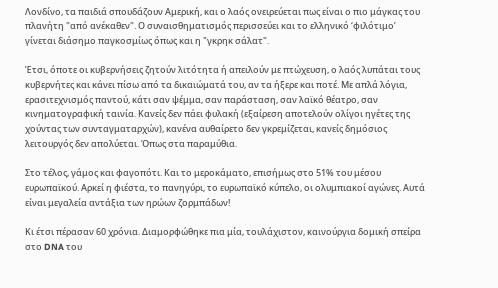Λονδίνο, τα παιδιά σπουδάζουν Αμερική, και ο λαός ονειρεύεται πως είναι ο πιο μάγκας του πλανήτη "από ανέκαθεν". Ο συναισθηματισμός περισσεύει και το ελληνικό ‘φιλότιμο’ γίνεται διάσημο παγκοσμίως όπως και η "γκρηκ σάλατ".

Έτσι, όποτε οι κυβερνήσεις ζητούν λιτότητα ή απειλούν με πτώχευση, ο λαός λυπάται τους κυβερνήτες και κάνει πίσω από τα δικαιώματά του, αν τα ήξερε και ποτέ. Με απλά λόγια, ερασιτεχνισμός παντού, κάτι σαν ψέμμα, σαν παράσταση, σαν λαϊκό θέατρο, σαν κινηματογραφική ταινία. Κανείς δεν πάει φυλακή (εξαίρεση αποτελούν ολίγοι ηγέτες της χούντας των συνταγματαρχών), κανένα αυθαίρετο δεν γκρεμίζεται, κανείς δημόσιος λειτουργός δεν απολύεται. Όπως στα παραμύθια.

Στο τέλος, γάμος και φαγοπότι. Και το μεροκάματο, επισήμως στο 51% του μέσου ευρωπαϊκού. Αρκεί η φιέστα, το πανηγύρι, το ευρωπαϊκό κύπελο, οι ολυμπιακοί αγώνες. Αυτά είναι μεγαλεία αντάξια των ηρώων ζορμπάδων!

Κι έτσι πέρασαν 60 χρόνια. Διαμορφώθηκε πια μία, τουλάχιστον, καινούργια δομική σπείρα στο DNA του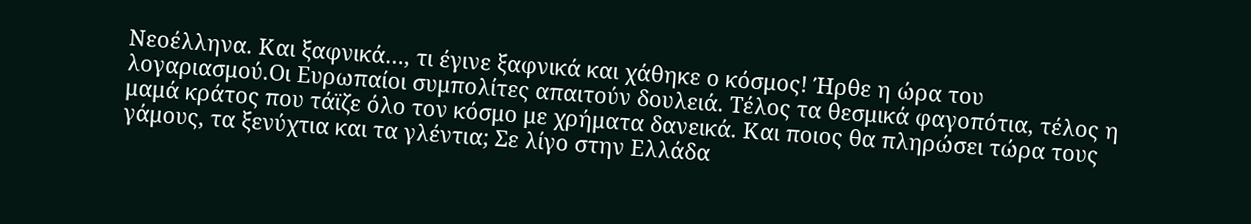Νεοέλληνα. Και ξαφνικά…, τι έγινε ξαφνικά και χάθηκε ο κόσμος! Ήρθε η ώρα του λογαριασμού.Οι Ευρωπαίοι συμπολίτες απαιτούν δουλειά. Τέλος τα θεσμικά φαγοπότια, τέλος η μαμά κράτος που τάϊζε όλο τον κόσμο με χρήματα δανεικά. Και ποιος θα πληρώσει τώρα τους γάμους, τα ξενύχτια και τα γλέντια; Σε λίγο στην Ελλάδα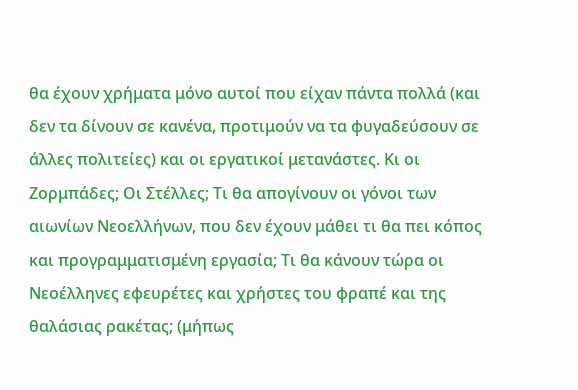θα έχουν χρήματα μόνο αυτοί που είχαν πάντα πολλά (και δεν τα δίνουν σε κανένα, προτιμούν να τα φυγαδεύσουν σε άλλες πολιτείες) και οι εργατικοί μετανάστες. Κι οι Ζορμπάδες; Οι Στέλλες; Τι θα απογίνουν οι γόνοι των αιωνίων Νεοελλήνων, που δεν έχουν μάθει τι θα πει κόπος και προγραμματισμένη εργασία; Τι θα κάνουν τώρα οι Νεοέλληνες εφευρέτες και χρήστες του φραπέ και της θαλάσιας ρακέτας; (μήπως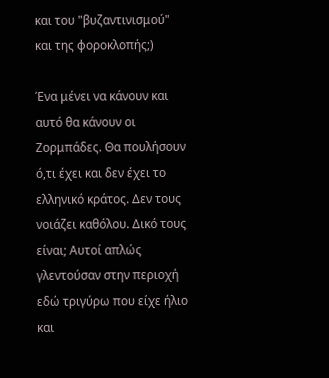και του "βυζαντινισμού" και της φοροκλοπής;)

Ένα μένει να κάνουν και αυτό θα κάνουν οι Ζορμπάδες. Θα πουλήσουν ό,τι έχει και δεν έχει το ελληνικό κράτος. Δεν τους νοιάζει καθόλου. Δικό τους είναι; Αυτοί απλώς γλεντούσαν στην περιοχή εδώ τριγύρω που είχε ήλιο και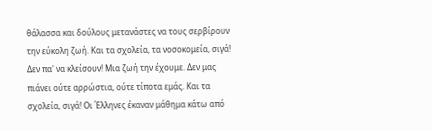θάλασσα και δούλους μετανάστες να τους σερβίρουν την εύκολη ζωή. Και τα σχολεία, τα νοσοκομεία, σιγά! Δεν πα' να κλείσουν! Μια ζωή την έχουμε. Δεν μας πιάνει ούτε αρρώστια, ούτε τίποτα εμάς. Και τα σχολεία, σιγά! Οι Έλληνες έκαναν μάθημα κάτω από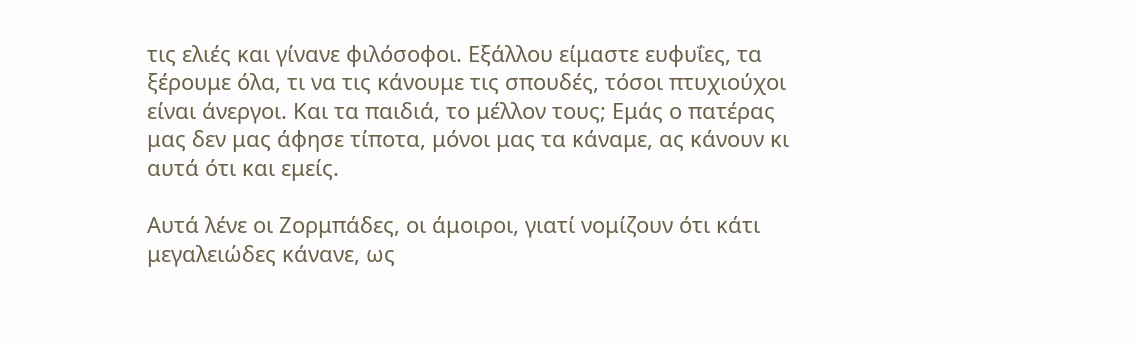τις ελιές και γίνανε φιλόσοφοι. Εξάλλου είμαστε ευφυΐες, τα ξέρουμε όλα, τι να τις κάνουμε τις σπουδές, τόσοι πτυχιούχοι είναι άνεργοι. Και τα παιδιά, το μέλλον τους; Εμάς ο πατέρας μας δεν μας άφησε τίποτα, μόνοι μας τα κάναμε, ας κάνουν κι αυτά ότι και εμείς.

Αυτά λένε οι Ζορμπάδες, οι άμοιροι, γιατί νομίζουν ότι κάτι μεγαλειώδες κάνανε, ως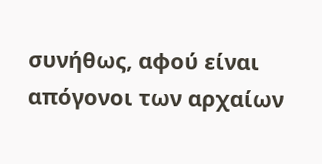συνήθως, αφού είναι απόγονοι των αρχαίων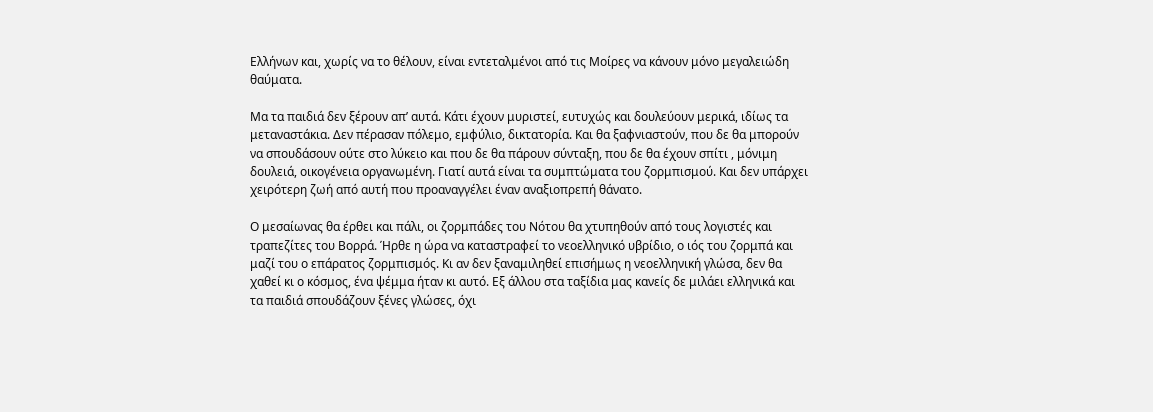Ελλήνων και, χωρίς να το θέλουν, είναι εντεταλμένοι από τις Μοίρες να κάνουν μόνο μεγαλειώδη θαύματα.

Μα τα παιδιά δεν ξέρουν απ’ αυτά. Κάτι έχουν μυριστεί, ευτυχώς και δουλεύουν μερικά, ιδίως τα μεταναστάκια. Δεν πέρασαν πόλεμο, εμφύλιο, δικτατορία. Και θα ξαφνιαστούν, που δε θα μπορούν να σπουδάσουν ούτε στο λύκειο και που δε θα πάρουν σύνταξη, που δε θα έχουν σπίτι , μόνιμη δουλειά, οικογένεια οργανωμένη. Γιατί αυτά είναι τα συμπτώματα του ζορμπισμού. Και δεν υπάρχει χειρότερη ζωή από αυτή που προαναγγέλει έναν αναξιοπρεπή θάνατο.

Ο μεσαίωνας θα έρθει και πάλι, οι ζορμπάδες του Νότου θα χτυπηθούν από τους λογιστές και τραπεζίτες του Βορρά. Ήρθε η ώρα να καταστραφεί το νεοελληνικό υβρίδιο, ο ιός του ζορμπά και μαζί του ο επάρατος ζορμπισμός. Κι αν δεν ξαναμιληθεί επισήμως η νεοελληνική γλώσα, δεν θα χαθεί κι ο κόσμος, ένα ψέμμα ήταν κι αυτό. Εξ άλλου στα ταξίδια μας κανείς δε μιλάει ελληνικά και τα παιδιά σπουδάζουν ξένες γλώσες, όχι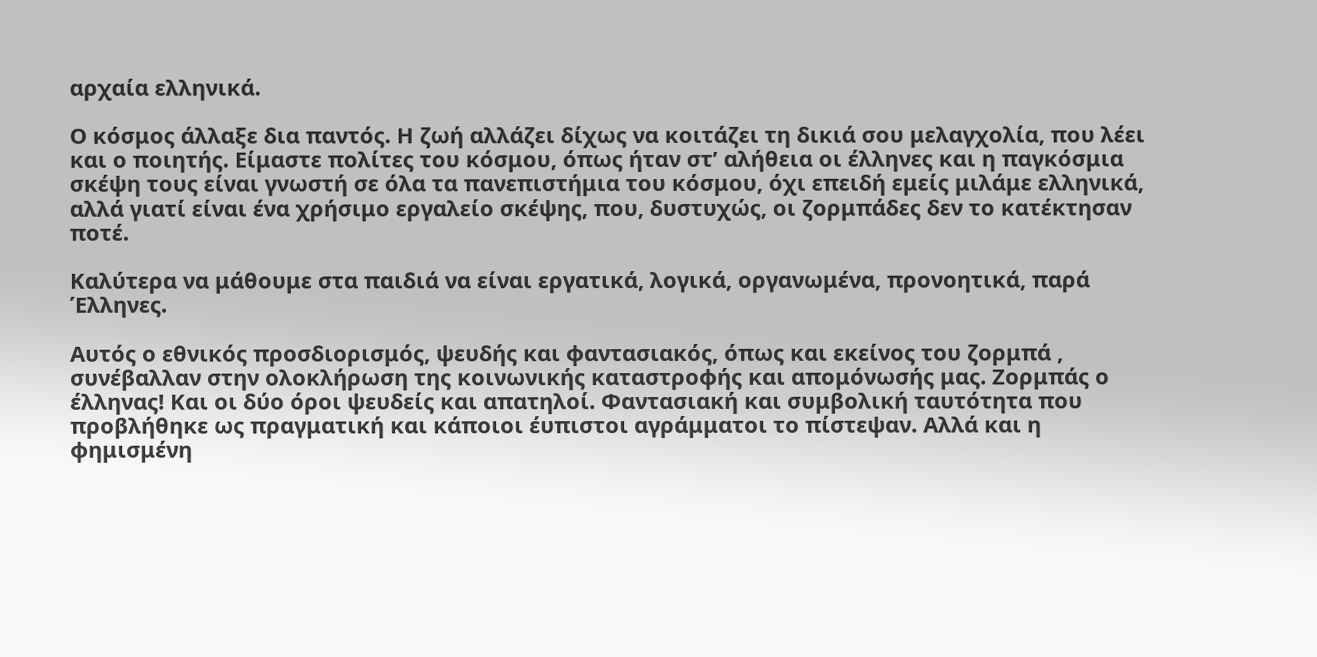αρχαία ελληνικά.

Ο κόσμος άλλαξε δια παντός. Η ζωή αλλάζει δίχως να κοιτάζει τη δικιά σου μελαγχολία, που λέει και ο ποιητής. Είμαστε πολίτες του κόσμου, όπως ήταν στ’ αλήθεια οι έλληνες και η παγκόσμια σκέψη τους είναι γνωστή σε όλα τα πανεπιστήμια του κόσμου, όχι επειδή εμείς μιλάμε ελληνικά, αλλά γιατί είναι ένα χρήσιμο εργαλείο σκέψης, που, δυστυχώς, οι ζορμπάδες δεν το κατέκτησαν ποτέ.

Καλύτερα να μάθουμε στα παιδιά να είναι εργατικά, λογικά, οργανωμένα, προνοητικά, παρά Έλληνες.

Αυτός ο εθνικός προσδιορισμός, ψευδής και φαντασιακός, όπως και εκείνος του ζορμπά , συνέβαλλαν στην ολοκλήρωση της κοινωνικής καταστροφής και απομόνωσής μας. Ζορμπάς ο έλληνας! Και οι δύο όροι ψευδείς και απατηλοί. Φαντασιακή και συμβολική ταυτότητα που προβλήθηκε ως πραγματική και κάποιοι έυπιστοι αγράμματοι το πίστεψαν. Αλλά και η φημισμένη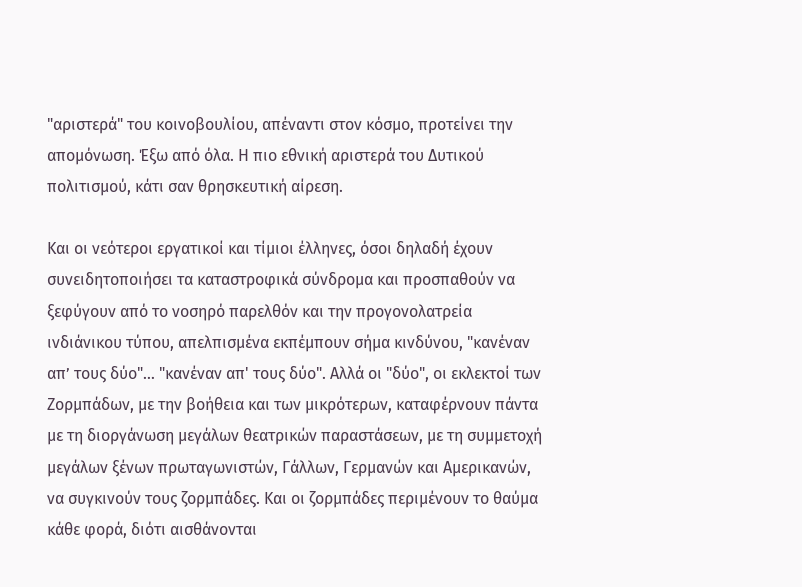"αριστερά" του κοινοβουλίου, απέναντι στον κόσμο, προτείνει την απομόνωση. Έξω από όλα. Η πιο εθνική αριστερά του Δυτικού πολιτισμού, κάτι σαν θρησκευτική αίρεση.

Και οι νεότεροι εργατικοί και τίμιοι έλληνες, όσοι δηλαδή έχουν συνειδητοποιήσει τα καταστροφικά σύνδρομα και προσπαθούν να ξεφύγουν από το νοσηρό παρελθόν και την προγονολατρεία ινδιάνικου τύπου, απελπισμένα εκπέμπουν σήμα κινδύνου, "κανέναν απ’ τους δύο"… "κανέναν απ' τους δύο". Αλλά οι "δύο", οι εκλεκτοί των Ζορμπάδων, με την βοήθεια και των μικρότερων, καταφέρνουν πάντα με τη διοργάνωση μεγάλων θεατρικών παραστάσεων, με τη συμμετοχή μεγάλων ξένων πρωταγωνιστών, Γάλλων, Γερμανών και Αμερικανών, να συγκινούν τους ζορμπάδες. Και οι ζορμπάδες περιμένουν το θαύμα κάθε φορά, διότι αισθάνονται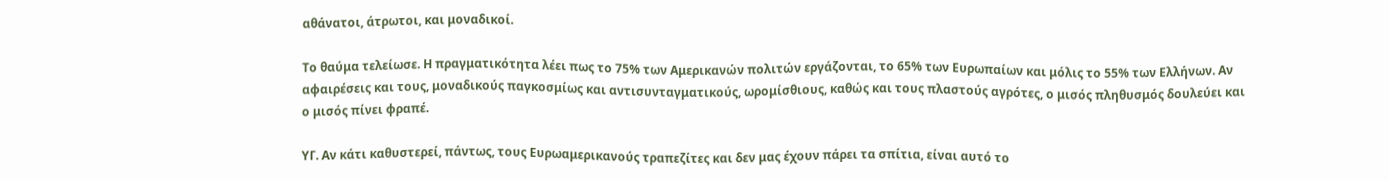αθάνατοι, άτρωτοι, και μοναδικοί.

Το θαύμα τελείωσε. Η πραγματικότητα λέει πως το 75% των Αμερικανών πολιτών εργάζονται, το 65% των Ευρωπαίων και μόλις το 55% των Ελλήνων. Αν αφαιρέσεις και τους, μοναδικούς παγκοσμίως και αντισυνταγματικούς, ωρομίσθιους, καθώς και τους πλαστούς αγρότες, ο μισός πληθυσμός δουλεύει και ο μισός πίνει φραπέ.

ΥΓ. Αν κάτι καθυστερεί, πάντως, τους Ευρωαμερικανούς τραπεζίτες και δεν μας έχουν πάρει τα σπίτια, είναι αυτό το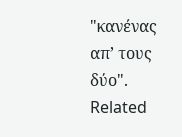"κανένας απ’ τους δύο".
Related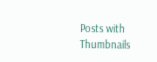Posts with Thumbnails